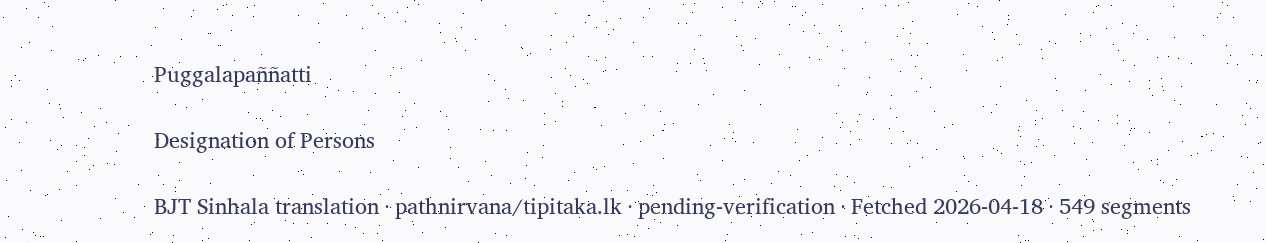Puggalapaññatti

Designation of Persons

BJT Sinhala translation · pathnirvana/tipitaka.lk · pending-verification · Fetched 2026-04-18 · 549 segments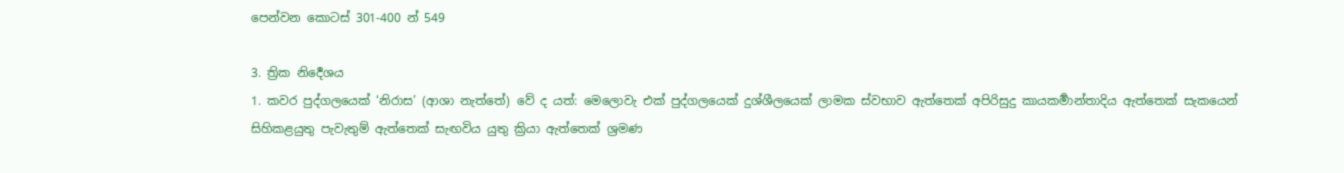පෙන්වන කොටස් 301-400 න් 549

3. ත්‍රික නිර්‍දෙශය
1. කවර පුද්ගලයෙක් ‘නිරාස’ (ආශා නැත්තේ) වේ ද යත්: මෙලොවැ එක් පුද්ගලයෙක් දුශ්ශීලයෙක් ලාමක ස්වභාව ඇත්තෙක් අපිරිසුදු කායකර්‍මාන්තාදිය ඇත්තෙක් සැකයෙන් සිහිකළයුතු පැවැතුම් ඇත්තෙක් සැඟවිය යුතු ක්‍රියා ඇත්තෙක් ශ්‍රමණ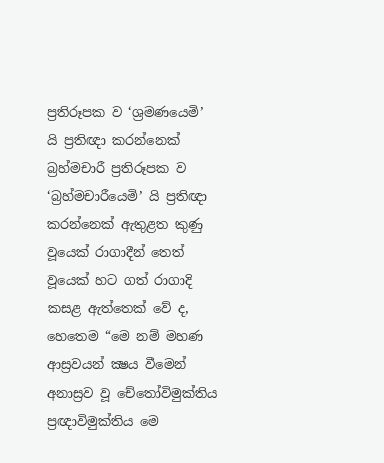ප්‍රතිරූපක ව ‘ශ්‍රමණයෙමි’ යි ප්‍රතිඥා කරන්නෙක් බ්‍රහ්මචාරී ප්‍රතිරූපක ව ‘බ්‍රහ්මචාරීයෙමි’ යි ප්‍රතිඥා කරන්නෙක් ඇතුළත කුණු වූයෙක් රාගාදීන් තෙත් වූයෙක් හට ගත් රාගාදි කසළ ඇත්තෙක් වේ ද, හෙතෙම “මෙ නම් මහණ ආස්‍රවයන් ක්‍ෂය වීමෙන් අනාස්‍රව වූ චේතෝවිමුක්තිය ප්‍රඥාවිමුක්තිය මෙ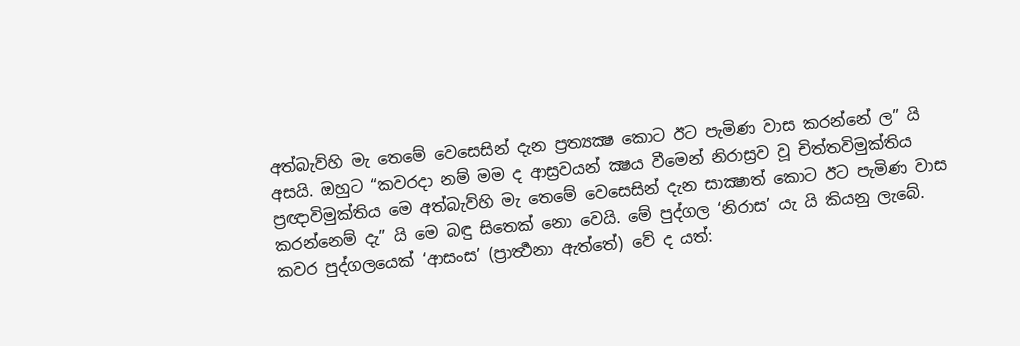අත්බැව්හි මැ තෙමේ වෙසෙසින් දැන ප්‍රත්‍යක්‍ෂ කොට ඊට පැමිණ වාස කරන්නේ ල” යි අසයි. ඔහුට “කවරදා නම් මම ද ආස්‍රවයන් ක්‍ෂය වීමෙන් නිරාස්‍රව වූ චිත්තවිමුක්තිය ප්‍රඥාවිමුක්තිය මෙ අත්බැව්හි මැ තෙමේ වෙසෙසින් දැන සාක්‍ෂාත් කොට ඊට පැමිණ වාස කරන්නෙම් දැ” යි මෙ බඳු සිතෙක් නො වෙයි. මේ පුද්ගල ‘නිරාස’ යැ යි කියනු ලැබේ.
කවර පුද්ගලයෙක් ‘ආසංස’ (ප්‍රාර්‍ත්‍ථනා ඇත්තේ) වේ ද යත්: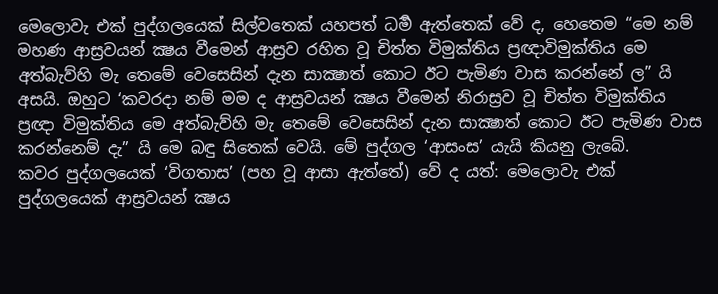මෙලොවැ එක් පුද්ගලයෙක් සිල්වතෙක් යහපත් ධර්‍ම ඇත්තෙක් වේ ද, හෙතෙම “මෙ නම් මහණ ආස්‍රවයන් ක්‍ෂය වීමෙන් ආස්‍රව රහිත වූ චිත්ත විමුක්තිය ප්‍රඥාවිමුක්තිය මෙ අත්බැව්හි මැ තෙමේ වෙසෙසින් දැන සාක්‍ෂාත් කොට ඊට පැමිණ වාස කරන්නේ ල” යි අසයි. ඔහුට ‘කවරදා නම් මම ද ආස්‍රවයන් ක්‍ෂය වීමෙන් නිරාස්‍රව වූ චිත්ත විමුක්තිය ප්‍රඥා විමුක්තිය මෙ අත්බැව්හි මැ තෙමේ වෙසෙසින් දැන සාක්‍ෂාත් කොට ඊට පැමිණ වාස කරන්නෙම් දැ” යි මෙ බඳු සිතෙක් වෙයි. මේ පුද්ගල ‘ආසංස’ යැයි කියනු ලැබේ.
කවර පුද්ගලයෙක් ‘විගතාස’ (පහ වූ ආසා ඇත්තේ) වේ ද යත්: මෙලොවැ එක් පුද්ගලයෙක් ආස්‍රවයන් ක්‍ෂය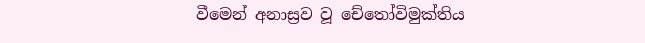වීමෙන් අනාස්‍රව වූ චේතෝවිමුක්තිය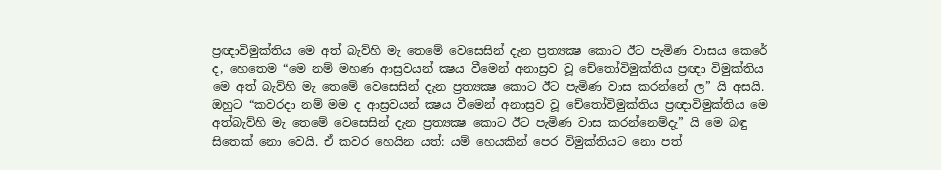ප්‍රඥාවිමුක්තිය මෙ අත් බැව්හි මැ තෙමේ වෙසෙසින් දැන ප්‍රත්‍යක්‍ෂ කොට ඊට පැමිණ වාසය කෙරේ ද, හෙතෙම “මෙ නම් මහණ ආස්‍රවයන් ක්‍ෂය වීමෙන් අනාස්‍රව වූ චේතෝවිමුක්තිය ප්‍රඥා විමුක්තිය මෙ අත් බැව්හි මැ තෙමේ වෙසෙසින් දැන ප්‍රත්‍යක්‍ෂ කොට ඊට පැමිණ වාස කරන්නේ ල” යි අසයි. ඔහුට “කවරදා නම් මම ද ආස්‍රවයන් ක්‍ෂය වීමෙන් අනාස්‍රව වූ චේතෝවිමුක්තිය ප්‍රඥාවිමුක්තිය මෙ අත්බැව්හි මැ තෙමේ වෙසෙසින් දැන ප්‍රත්‍යක්‍ෂ කොට ඊට පැමිණ වාස කරන්නෙම්දැ” යි මෙ බඳු සිතෙක් නො වෙයි. ඒ කවර හෙයින යත්: යම් හෙයකින් පෙර විමුක්තියට නො පත්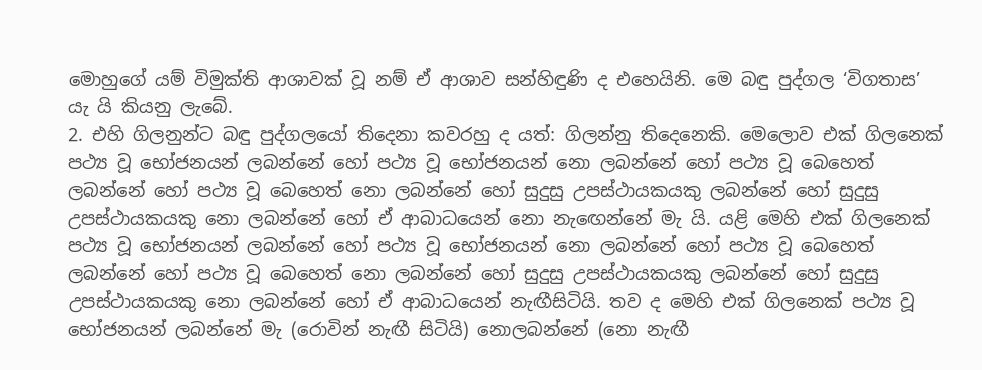මොහුගේ යම් විමුක්ති ආශාවක් වූ නම් ඒ ආශාව සන්හිඳුණි ද එහෙයිනි. මෙ බඳු පුද්ගල ‘විගතාස’ යැ යි කියනු ලැබේ.
2. එහි ගිලනුන්ට බඳු පුද්ගලයෝ තිදෙනා කවරහු ද යත්: ගිලන්නු තිදෙනෙකි. මෙලොව එක් ගිලනෙක් පථ්‍ය වූ භෝජනයන් ලබන්නේ හෝ පථ්‍ය වූ භෝජනයන් නො ලබන්නේ හෝ පථ්‍ය වූ බෙහෙත් ලබන්නේ හෝ පථ්‍ය වූ බෙහෙත් නො ලබන්නේ හෝ සුදුසු උපස්ථායකයකු ලබන්නේ හෝ සුදුසු උපස්ථායකයකු නො ලබන්නේ හෝ ඒ ආබාධයෙන් නො නැඟෙන්නේ මැ යි. යළි මෙහි එක් ගිලනෙක් පථ්‍ය වූ භෝජනයන් ලබන්නේ හෝ පථ්‍ය වූ භෝජනයන් නො ලබන්නේ හෝ පථ්‍ය වූ බෙහෙත් ලබන්නේ හෝ පථ්‍ය වූ බෙහෙත් නො ලබන්නේ හෝ සුදුසු උපස්ථායකයකු ලබන්නේ හෝ සුදුසු උපස්ථායකයකු නො ලබන්නේ හෝ ඒ ආබාධයෙන් නැඟීසිටියි. තව ද මෙහි එක් ගිලනෙක් පථ්‍ය වූ භෝජනයන් ලබන්නේ මැ (රොවින් නැඟී සිටියි) නොලබන්නේ (නො නැඟී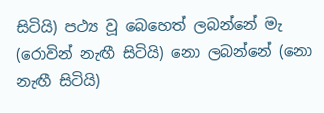සිටියි) පථ්‍ය වූ බෙහෙත් ලබන්නේ මැ (රොවින් නැඟී සිටියි) නො ලබන්නේ (නො නැඟී සිටියි)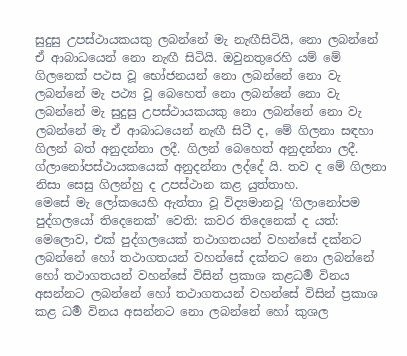සුදුසු උපස්ථායකයකු ලබන්නේ මැ නැඟීසිටියි, නො ලබන්නේ ඒ ආබාධයෙන් නො නැඟී සිටියි. ඔවුනතුරෙහි යම් මේ ගිලනෙක් පථස වූ භෝජනයන් නො ලබන්නේ නො වැ ලබන්නේ මැ පථ්‍ය වූ බෙහෙත් නො ලබන්නේ නො වැ ලබන්නේ මැ සුදුසු උපස්ථායකයකු නො ලබන්නේ නො වැ ලබන්නේ මැ ඒ ආබාධයෙන් නැඟී සිටී ද, මේ ගිලනා සඳහා ගිලන් බත් අනුදන්නා ලදී. ගිලන් බෙහෙත් අනුදන්නා ලදී. ග්ලානෝපස්ථායකයෙක් අනුදන්නා ලද්දේ යි. තව ද මේ ගිලනා නිසා සෙසු ගිලන්හු ද උපස්ථාන කළ යුත්තාහ.
මෙසේ මැ ලෝකයෙහි ඇත්තා වූ විද්‍යමානවූ ‘ගිලානෝපම පුද්ගලයෝ තිදෙනෙක්’ වෙති: කවර තිදෙනෙක් ද යත්: මෙලොව, එක් පුද්ගලයෙක් තථාගතයන් වහන්සේ දක්නට ලබන්නේ හෝ තථාගතයන් වහන්සේ දක්නට නො ලබන්නේ හෝ තථාගතයන් වහන්සේ විසින් ප්‍රකාශ කළධර්‍ම විනය අසන්නට ලබන්නේ හෝ තථාගතයන් වහන්සේ විසින් ප්‍රකාශ කළ ධර්‍ම විනය අසන්නට නො ලබන්නේ හෝ කුශල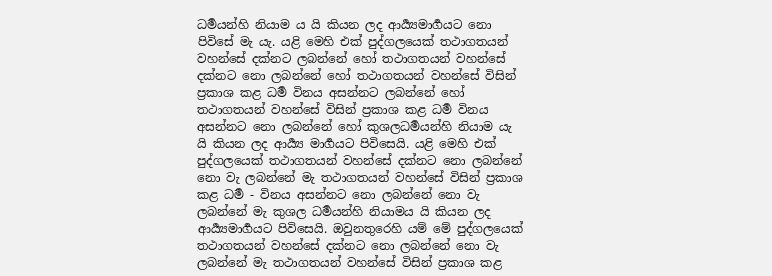ධර්‍මයන්හි නියාම ය යි කියන ලද ආර්‍ය්‍යමාර්‍ගයට නො පිවිසේ මැ යැ. යළි මෙහි එක් පුද්ගලයෙක් තථාගතයන් වහන්සේ දක්නට ලබන්නේ හෝ තථාගතයන් වහන්සේ දක්නට නො ලබන්නේ හෝ තථාගතයන් වහන්සේ විසින් ප්‍රකාශ කළ ධර්‍ම විනය අසන්නට ලබන්නේ හෝ තථාගතයන් වහන්සේ විසින් ප්‍රකාශ කළ ධර්‍ම විනය අසන්නට නො ලබන්නේ හෝ කුශලධර්‍මයන්හි නියාම යැ යි කියන ලද ආර්‍ය්‍ය මාර්‍ගයට පිවිසෙයි. යළි මෙහි එක් පුද්ගලයෙක් තථාගතයන් වහන්සේ දක්නට නො ලබන්නේ නො වැ ලබන්නේ මැ තථාගතයන් වහන්සේ විසින් ප්‍රකාශ කළ ධර්‍ම - විනය අසන්නට නො ලබන්නේ නො වැ ලබන්නේ මැ කුශල ධර්‍මයන්හි නියාමය යි කියන ලද ආර්‍ය්‍යමාර්‍ගයට පිවිසෙයි. ඔවුනතුරෙහි යම් මේ පුද්ගලයෙක් තථාගතයන් වහන්සේ දක්නට නො ලබන්නේ නො වැ ලබන්නේ මැ තථාගතයන් වහන්සේ විසින් ප්‍රකාශ කළ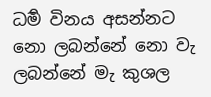ධර්‍ම විනය අසන්නට නො ලබන්නේ නො වැ ලබන්නේ මැ කුශල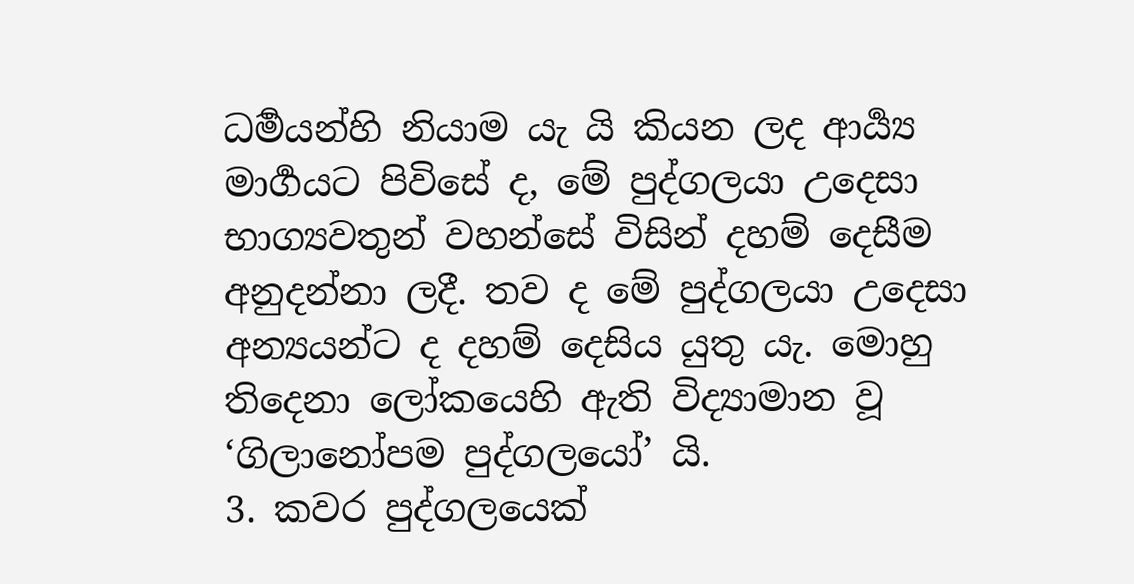ධර්‍මයන්හි නියාම යැ යි කියන ලද ආර්‍ය්‍ය මාර්‍ගයට පිවිසේ ද, මේ පුද්ගලයා උදෙසා භාග්‍යවතුන් වහන්සේ විසින් දහම් දෙසීම අනුදන්නා ලදී. තව ද මේ පුද්ගලයා උදෙසා අන්‍යයන්ට ද දහම් දෙසිය යුතු යැ. මොහු තිදෙනා ලෝකයෙහි ඇති විද්‍යාමාන වූ ‘ගිලානෝපම පුද්ගලයෝ’ යි.
3. කවර පුද්ගලයෙක්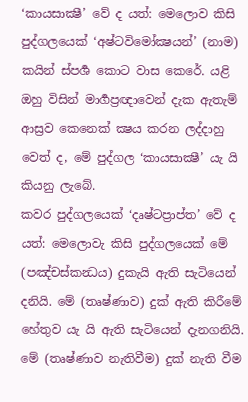‘කායසාක්‍ෂී’ වේ ද යත්: මෙලොව කිසි පුද්ගලයෙක් ‘අෂ්ටවිමෝක්‍ෂයන්’ (නාම) කයින් ස්පර්‍ශ කොට වාස කෙරේ. යළි ඔහු විසින් මාර්‍ගප්‍රඥාවෙන් දැක ඇතැම් ආස්‍රව කෙනෙක් ක්‍ෂය කරන ලද්දාහු වෙත් ද, මේ පුද්ගල ‘කායසාක්‍ෂී’ යැ යි කියනු ලැබේ.
කවර පුද්ගලයෙක් ‘දෘෂ්ටප්‍රාප්ත’ වේ ද යත්: මෙලොවැ කිසි පුද්ගලයෙක් මේ (පඤ්චස්කන්‍ධය) දුකැයි ඇති සැටියෙන් දනියි. මේ (තෘෂ්ණාව) දුක් ඇති කිරීමේ හේතුව යැ යි ඇති සැටියෙන් දැනගනියි. මේ (තෘෂ්ණාව නැතිවීම) දුක් නැති වීම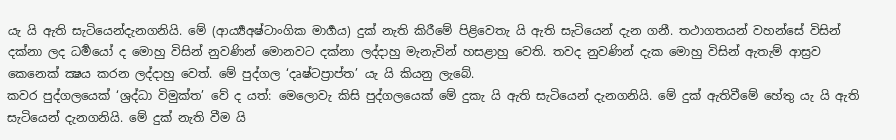යැ යි ඇති සැටියෙන්දැනගනියි. මේ (ආර්‍ය්‍යඅෂ්ටාංගික මාර්‍ගය) දුක් නැති කිරීමේ පිළිවෙතැ යි ඇති සැටියෙන් දැන ගනී. තථාගතයන් වහන්සේ විසින් දක්නා ලද ධර්‍මයෝ ද මොහු විසින් නුවණින් මොනවට දක්නා ලද්දාහු මැනැවින් හසළාහු වෙති. තවද නුවණින් දැක මොහු විසින් ඇතැම් ආස්‍රව කෙනෙක් ක්‍ෂය කරන ලද්දාහු වෙත්. මේ පුද්ගල ‘දෘෂ්ටප්‍රාප්ත’ යැ යි කියනු ලැබේ.
කවර පුද්ගලයෙක් ‘ශ්‍රද්ධා විමුක්ත’ වේ ද යත්: මෙලොවැ කිසි පුද්ගලයෙක් මේ දුකැ යි ඇති සැටියෙන් දැනගනියි. මේ දුක් ඇතිවීමේ හේතු යැ යි ඇති සැටියෙන් දැනගනියි. මේ දුක් නැති වීම යි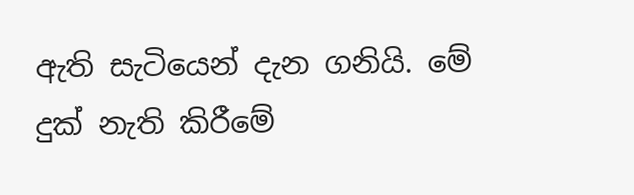ඇති සැටියෙන් දැන ගනියි. මේ දුක් නැති කිරීමේ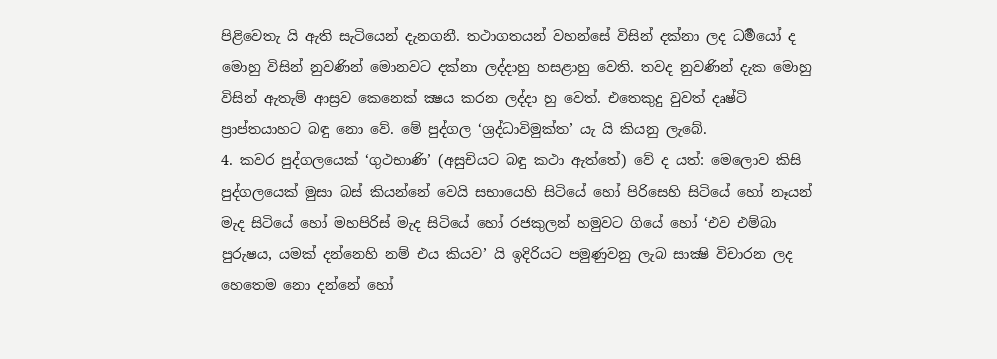පිළිවෙතැ යි ඇති සැටියෙන් දැනගනී. තථාගතයන් වහන්සේ විසින් දක්නා ලද ධර්‍මයෝ ද මොහු විසින් නුවණින් මොනවට දක්නා ලද්දාහු හසළාහු වෙති. තවද නුවණින් දැක මොහු විසින් ඇතැම් ආස්‍රව කෙනෙක් ක්‍ෂය කරන ලද්දා හු වෙත්. එතෙකුදු වුවත් දෘෂ්ටි ප්‍රාප්තයාහට බඳු නො වේ. මේ පුද්ගල ‘ශ්‍රද්ධාවිමුක්ත’ යැ යි කියනු ලැබේ.
4. කවර පුද්ගලයෙක් ‘ගුථභාණි’ (අසුචියට බඳු කථා ඇත්තේ) වේ ද යත්: මෙලොව කිසි පුද්ගලයෙක් මුසා බස් කියන්නේ වෙයි සභායෙහි සිටියේ හෝ පිරිසෙහි සිටියේ හෝ නෑයන් මැද සිටියේ හෝ මහපිරිස් මැද සිටියේ හෝ රජකුලන් හමුවට ගියේ හෝ ‘එව එම්බා පුරුෂය, යමක් දන්නෙහි නම් එය කියව’ යි ඉදිරියට පමුණුවනු ලැබ සාක්‍ෂි විචාරන ලද හෙතෙම නො දන්නේ හෝ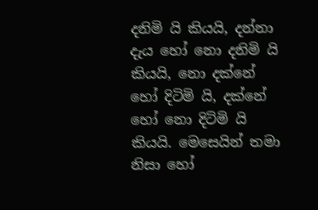දනිමි යි කියයි, දන්නා දැය හෝ නො දනිමි යි කියයි, නො දක්නේ හෝ දිටිමි යි, දක්නේ හෝ නො දිටිමි යි කියයි. මෙසෙයින් තමා නිසා හෝ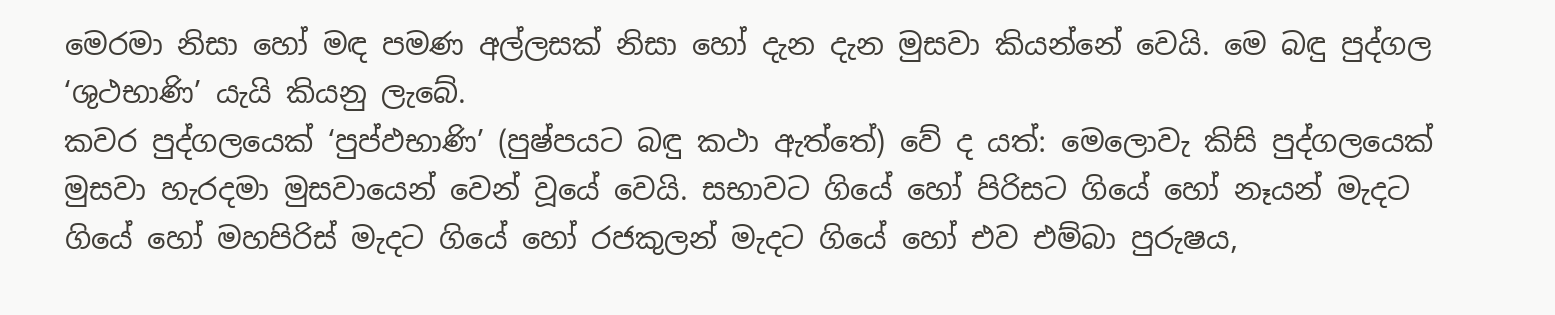මෙරමා නිසා හෝ මඳ පමණ අල්ලසක් නිසා හෝ දැන දැන මුසවා කියන්නේ වෙයි. මෙ බඳු පුද්ගල ‘ශුථභාණි’ යැයි කියනු ලැබේ.
කවර පුද්ගලයෙක් ‘පුප්ඵභාණි’ (පුෂ්පයට බඳු කථා ඇත්තේ) වේ ද යත්: මෙලොවැ කිසි පුද්ගලයෙක් මුසවා හැරදමා මුසවායෙන් වෙන් වූයේ වෙයි. සභාවට ගියේ හෝ පිරිසට ගියේ හෝ නෑයන් මැදට ගියේ හෝ මහපිරිස් මැදට ගියේ හෝ රජකුලන් මැදට ගියේ හෝ එව එම්බා පුරුෂය,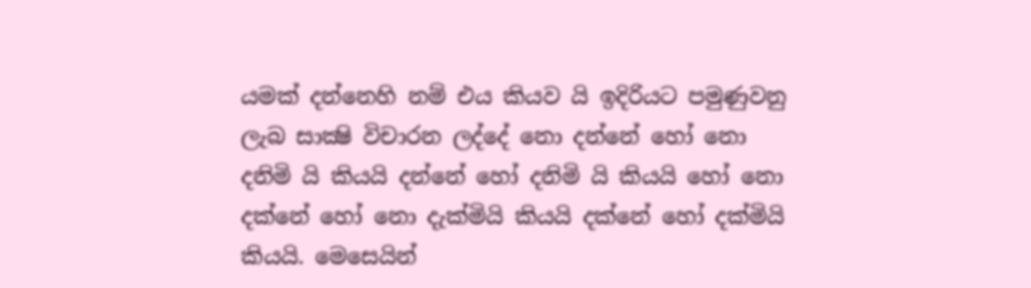යමක් දන්නෙහි නම් එය කියව යි ඉදිරියට පමුණුවනු ලැබ සාක්‍ෂි විචාරන ලද්දේ නො දන්නේ හෝ නො දනිමි යි කියයි දන්නේ හෝ දනිමි යි කියයි හෝ නො දක්නේ හෝ නො දැක්මියි කියයි දක්නේ හෝ දක්මියි කියයි. මෙසෙයින්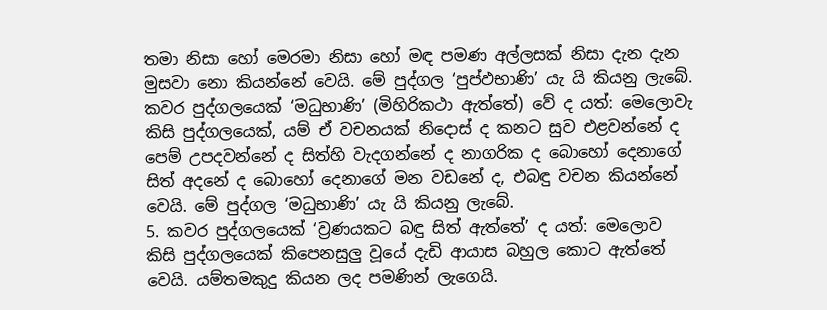තමා නිසා හෝ මෙරමා නිසා හෝ මඳ පමණ අල්ලසක් නිසා දැන දැන මුසවා නො කියන්නේ වෙයි. මේ පුද්ගල ‘පුප්ඵභාණි’ යැ යි කියනු ලැබේ.
කවර පුද්ගලයෙක් ‘මධුභාණි’ (මිහිරිකථා ඇත්තේ) වේ ද යත්: මෙලොවැ කිසි පුද්ගලයෙක්, යම් ඒ වචනයක් නිදොස් ද කනට සුව එළවන්නේ ද පෙම් උපදවන්නේ ද සිත්හි වැදගන්නේ ද නාගරික ද බොහෝ දෙනාගේ සිත් අදනේ ද බොහෝ දෙනාගේ මන වඩනේ ද, එබඳු වචන කියන්නේ වෙයි. මේ පුද්ගල ‘මධුභාණි’ යැ යි කියනු ලැබේ.
5. කවර පුද්ගලයෙක් ‘ව්‍රණයකට බඳු සිත් ඇත්තේ’ ද යත්: මෙලොව කිසි පුද්ගලයෙක් කිපෙනසුලු වූයේ දැඩි ආයාස බහුල කොට ඇත්තේ වෙයි. යම්තමකුදු කියන ලද පමණින් ලැගෙයි.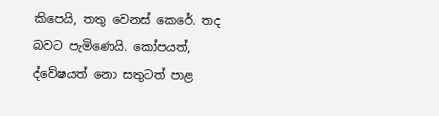කිපෙයි, තතු වෙනස් කෙරේ. තද බවට පැමිණෙයි. කෝපයත්, ද්වේෂයත් නො සතුටත් පාළ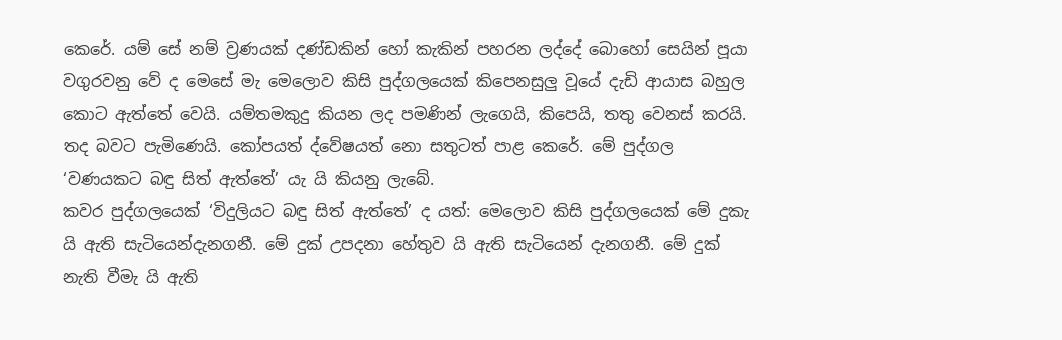කෙරේ. යම් සේ නම් ව්‍රණයක් දණ්ඩකින් හෝ කැකින් පහරන ලද්දේ බොහෝ සෙයින් පූයා වගුරවනු වේ ද මෙසේ මැ මෙලොව කිසි පුද්ගලයෙක් කිපෙනසුලු වූයේ දැඩි ආයාස බහුල කොට ඇත්තේ වෙයි. යම්තමකුදු කියන ලද පමණින් ලැගෙයි, කිපෙයි, තතු වෙනස් කරයි. තද බවට පැමිණෙයි. කෝපයත් ද්වේෂයත් නො සතුටත් පාළ කෙරේ. මේ පුද්ගල ‘වණයකට බඳු සිත් ඇත්තේ’ යැ යි කියනු ලැබේ.
කවර පුද්ගලයෙක් ‘විදුලියට බඳු සිත් ඇත්තේ’ ද යත්: මෙලොව කිසි පුද්ගලයෙක් මේ දුකැ යි ඇති සැටියෙන්දැනගනී. මේ දුක් උපදනා හේතුව යි ඇති සැටියෙන් දැනගනී. මේ දුක් නැති වීමැ යි ඇති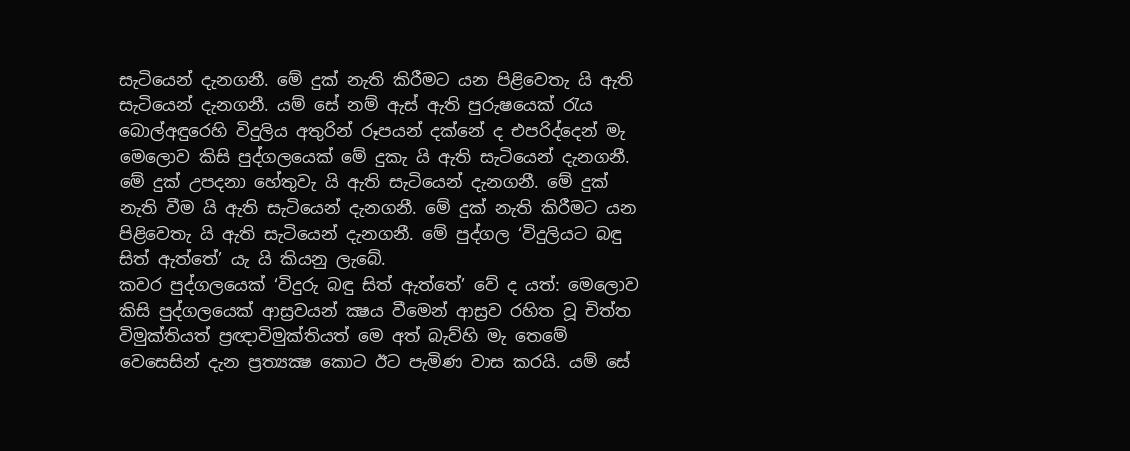සැටියෙන් දැනගනී. මේ දුක් නැති කිරීමට යන පිළිවෙතැ යි ඇති සැටියෙන් දැනගනී. යම් සේ නම් ඇස් ඇති පුරුෂයෙක් රැය බොල්අඳුරෙහි විදුලිය අතුරින් රූපයන් දක්නේ ද එපරිද්දෙන් මැ මෙලොව කිසි පුද්ගලයෙක් මේ දුකැ යි ඇති සැටියෙන් දැනගනී. මේ දුක් උපදනා හේතුවැ යි ඇති සැටියෙන් දැනගනී. මේ දුක් නැති වීම යි ඇති සැටියෙන් දැනගනී. මේ දුක් නැති කිරීමට යන පිළිවෙතැ යි ඇති සැටියෙන් දැනගනී. මේ පුද්ගල ‘විදුලියට බඳු සිත් ඇත්තේ’ යැ යි කියනු ලැබේ.
කවර පුද්ගලයෙක් ‘විදුරු බඳු සිත් ඇත්තේ’ වේ ද යත්: මෙලොව කිසි පුද්ගලයෙක් ආස්‍රවයන් ක්‍ෂය වීමෙන් ආස්‍රව රහිත වූ චිත්ත විමුක්තියත් ප්‍රඥාවිමුක්තියත් මෙ අත් බැව්හි මැ තෙමේ වෙසෙසින් දැන ප්‍රත්‍යක්‍ෂ කොට ඊට පැමිණ වාස කරයි. යම් සේ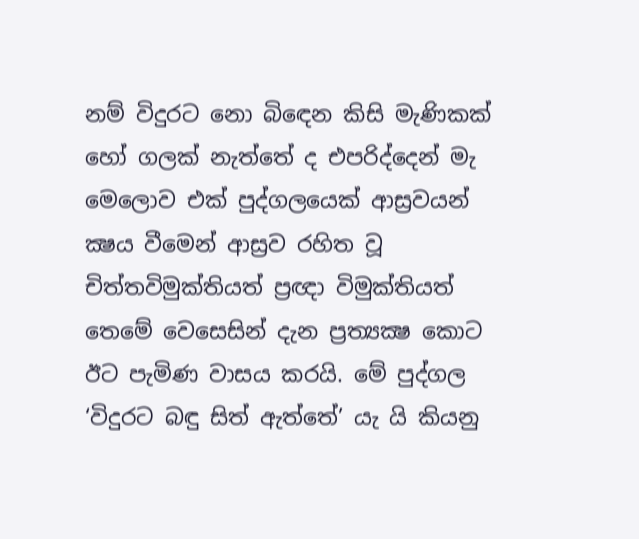නම් විදුරට නො බිඳෙන කිසි මැණිකක් හෝ ගලක් නැත්තේ ද එපරිද්දෙන් මැ මෙලොව එක් පුද්ගලයෙක් ආස්‍රවයන් ක්‍ෂය වීමෙන් ආස්‍රව රහිත වූ චිත්තවිමුක්තියත් ප්‍රඥා විමුක්තියත් තෙමේ වෙසෙසින් දැන ප්‍රත්‍යක්‍ෂ කොට ඊට පැමිණ වාසය කරයි. මේ පුද්ගල ‘විදුරට බඳු සිත් ඇත්තේ’ යැ යි කියනු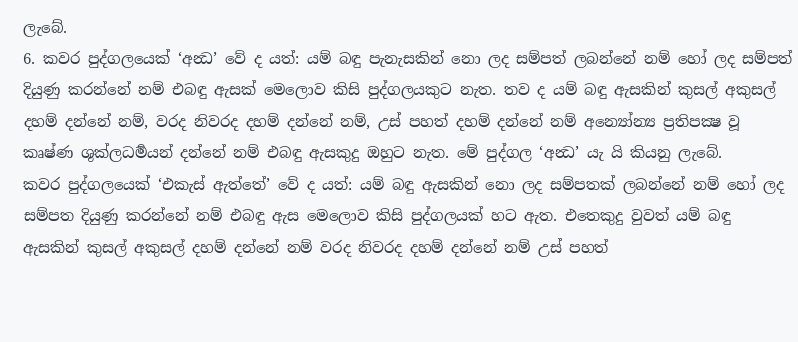ලැබේ.
6. කවර පුද්ගලයෙක් ‘අන්‍ධ’ වේ ද යත්: යම් බඳු පැනැසකින් නො ලද සම්පත් ලබන්නේ නම් හෝ ලද සම්පත් දියුණු කරන්නේ නම් එබඳු ඇසක් මෙලොව කිසි පුද්ගලයකුට නැත. තව ද යම් බඳු ඇසකින් කුසල් අකුසල් දහම් දන්නේ නම්, වරද නිවරද දහම් දන්නේ නම්, උස් පහත් දහම් දන්නේ නම් අන්‍යෝන්‍ය ප්‍රතිපක්‍ෂ වූ කෘෂ්ණ ශුක්ලධර්‍මයන් දන්නේ නම් එබඳු ඇසකුදු ඔහුට නැත. මේ පුද්ගල ‘අන්‍ධ’ යැ යි කියනු ලැබේ.
කවර පුද්ගලයෙක් ‘එකැස් ඇත්තේ’ වේ ද යත්: යම් බඳු ඇසකින් නො ලද සම්පතක් ලබන්නේ නම් හෝ ලද සම්පත දියුණු කරන්නේ නම් එබඳු ඇස මෙලොව කිසි පුද්ගලයක් හට ඇත. එතෙකුදු වුවත් යම් බඳු ඇසකින් කුසල් අකුසල් දහම් දන්නේ නම් වරද නිවරද දහම් දන්නේ නම් උස් පහත්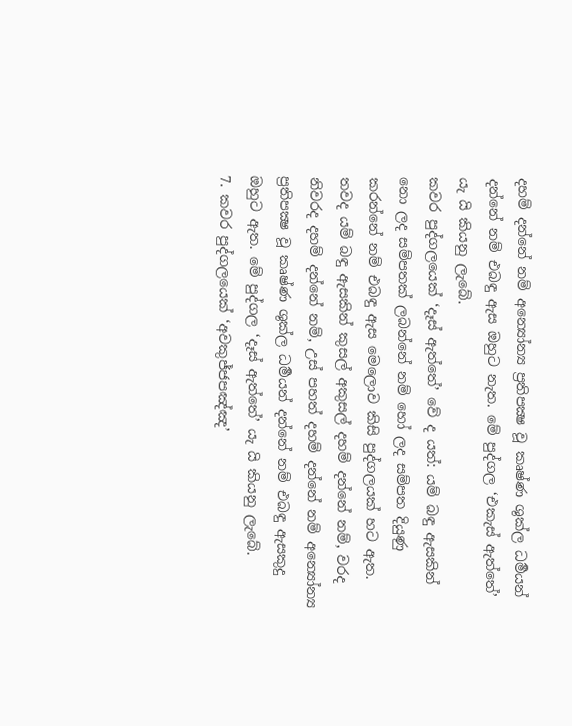දහම් දන්නේ නම් අන්‍යෝන්‍ය ප්‍රතිපක්‍ෂ වූ කෘෂ්ණ ශුක්ල ධර්‍මයන් දන්නේ නම් එබඳු ඇස ඔහුට නැත. මේ පුද්ගල ‘එකැස් ඇත්තේ’ යැ යි කියනු ලැබේ.
කවර පුද්ගලයෙක් ‘දෑස් ඇත්තේ’ වේ ද යත්: යම් බඳු ඇසකින් නො ලද සම්පතක් ලබන්නේ නම් හෝ ලද සම්පත දියුණු කරන්නේ නම් එබඳු ඇස මෙලොව කිසි පුද්ගලයක් හට ඇත. තවද යම් බඳු ඇසකින් කුසල් අකුසල් දහම් දන්නේ නම්, වරද නිවරද දහම් දන්නේ නම්, උස් පහත් දහම් දන්නේ නම් අන්‍යෝන්‍ය ප්‍රතිපක්‍ෂ වූ කෘෂ්ණ ශුක්ල ධර්‍මයන් දන්නේ නම් එබඳු ඇසකුදු ඔහුට ඇත. මේ පුද්ගල ‘දෑස් ඇත්තේ’ යැ යි කියනු ලැබේ.
7. කවර පුද්ගලයෙක් ‘අවකුජ්ජපඤ්ඤ’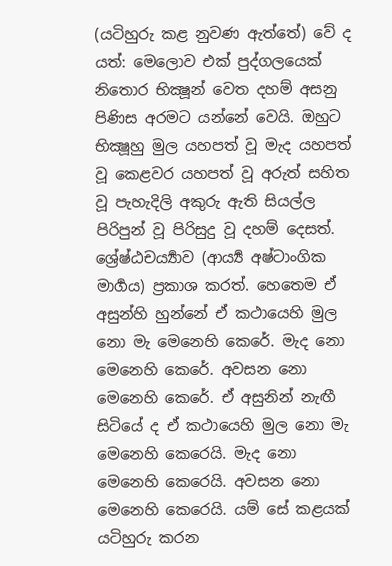(යටිහුරු කළ නුවණ ඇත්තේ) වේ ද යත්: මෙලොව එක් පුද්ගලයෙක් නිතොර භික්‍ෂූන් වෙත දහම් අසනු පිණිස අරමට යන්නේ වෙයි. ඔහුට භික්‍ෂූහු මුල යහපත් වූ මැද යහපත් වූ කෙළවර යහපත් වූ අරුත් සහිත වූ පැහැදිලි අකුරු ඇති සියල්ල පිරිපුන් වූ පිරිසුදු වූ දහම් දෙසත්. ශ්‍රේෂ්ඨචර්‍ය්‍යාව (ආර්‍ය්‍ය අෂ්ටාංගික මාර්‍ගය) ප්‍රකාශ කරත්. හෙතෙම ඒ අසුන්හි හුන්නේ ඒ කථායෙහි මුල නො මැ මෙනෙහි කෙරේ. මැද නො මෙනෙහි කෙරේ. අවසන නො මෙනෙහි කෙරේ. ඒ අසුනින් නැඟී සිටියේ ද ඒ කථායෙහි මුල නො මැ මෙනෙහි කෙරෙයි. මැද නො මෙනෙහි කෙරෙයි. අවසන නො මෙනෙහි කෙරෙයි. යම් සේ කළයක් යටිහුරු කරන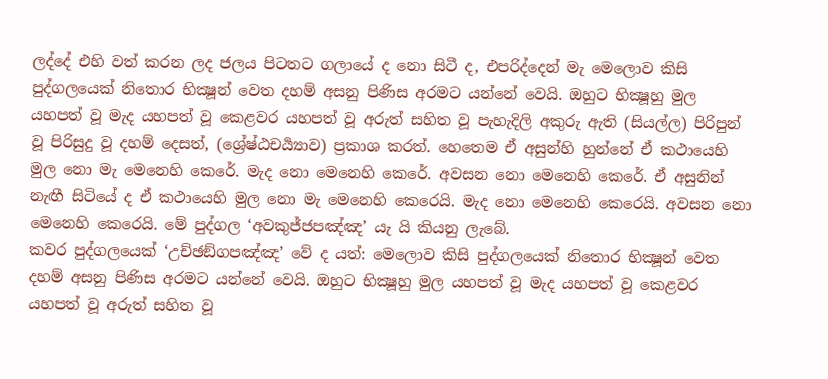ලද්දේ එහි වත් කරන ලද ජලය පිටතට ගලායේ ද නො සිටී ද, එපරිද්දෙන් මැ මෙලොව කිසි පුද්ගලයෙක් නිතොර භික්‍ෂූන් වෙත දහම් අසනු පිණිස අරමට යන්නේ වෙයි. ඔහුට භික්‍ෂූහු මුල යහපත් වූ මැද යහපත් වූ කෙළවර යහපත් වූ අරුත් සහිත වූ පැහැදිලි අකුරු ඇති (සියල්ල) පිරිපුන් වූ පිරිසුදු වූ දහම් දෙසත්, (ශ්‍රේෂ්ඨචර්‍ය්‍යාව) ප්‍රකාශ කරත්. හෙතෙම ඒ අසුන්හි හුන්නේ ඒ කථායෙහි මුල නො මැ මෙනෙහි කෙරේ. මැද නො මෙනෙහි කෙරේ. අවසන නො මෙනෙහි කෙරේ. ඒ අසුනින් නැඟී සිටියේ ද ඒ කථායෙහි මුල නො මැ මෙනෙහි කෙරෙයි. මැද නො මෙනෙහි කෙරෙයි. අවසන නො මෙනෙහි කෙරෙයි. මේ පුද්ගල ‘අවකුජ්ජපඤ්ඤ’ යැ යි කියනු ලැබේ.
කවර පුද්ගලයෙක් ‘උච්ඡඞ්ගපඤ්ඤ’ වේ ද යත්: මෙලොව කිසි පුද්ගලයෙක් නිතොර භික්‍ෂූන් වෙත දහම් අසනු පිණිස අරමට යන්නේ වෙයි. ඔහුට භික්‍ෂූහු මුල යහපත් වූ මැද යහපත් වූ කෙළවර යහපත් වූ අරුත් සහිත වූ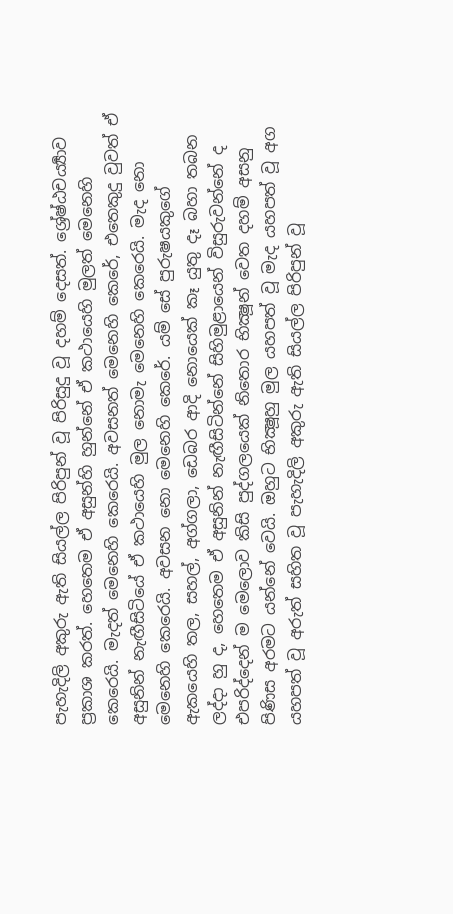පැහැදිලි අකුරු ඇති සියල්ල පිරිපුන් වූ පිරිසුදු වූ දහම් දෙසත්. ශ්‍රේෂ්ඨචර්‍ය්‍යාව ප්‍රකාශ කරත්. හෙතෙම ඒ අසුන්හි හුන්නේ ඒ කථායෙහි මුලත් මෙනෙහි කෙරෙයි. මැදත් මෙනෙහි කෙරෙයි. අවසනත් මෙනෙහි කෙරේ, එතෙකුදු වුවත් ඒ අසුනින් නැඟීසිටියේ ඒ කථායෙහි මුල නොමැ මෙනෙහි කෙරෙයි. මැද නො මෙනෙහි කෙරෙයි. අවසන නො මෙනෙහි කෙරේ. යම් සේ පුරුෂයකුගේ ඇකයෙහි තල, සහල්, අග්ගලා, ඩෙබර ආදි නොයෙක් කෑ යුතු දෑ බහා තබන ලද්දා හු ද, හෙතෙම ඒ අසුනින් නැඟීසිටින්නේ සිහිමුළායෙන් විසුරුවන්නේ ද එපරිද්දෙන් ම මෙලොව කිසි පුද්ගලයෙක් නිතොර භික්‍ෂූන් වෙත දහම් අසනු පිණිස අරමට යන්නේ වෙයි. ඔහුට භික්‍ෂූහු මුල යහපත් වූ මැද යහපත් වූ අග යහපත් වූ අරුත් සහිත වූ පැහැදිලි අකුරු ඇති සියල්ල පිරිපුන් වූ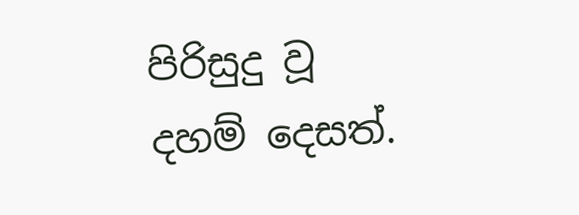පිරිසුදු වූ දහම් දෙසත්.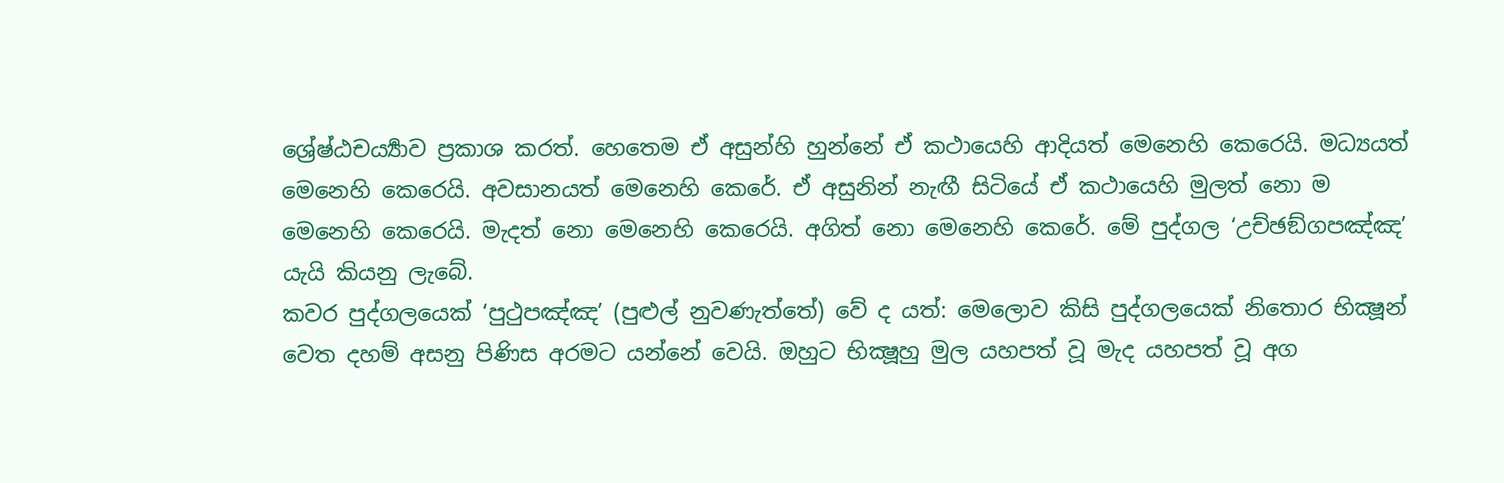ශ්‍රේෂ්ඨචර්‍ය්‍යාව ප්‍රකාශ කරත්. හෙතෙම ඒ අසුන්හි හුන්නේ ඒ කථායෙහි ආදියත් මෙනෙහි කෙරෙයි. මධ්‍යයත් මෙනෙහි කෙරෙයි. අවසානයත් මෙනෙහි කෙරේ. ඒ අසුනින් නැඟී සිටියේ ඒ කථායෙහි මුලත් නො ම මෙනෙහි කෙරෙයි. මැදත් නො මෙනෙහි කෙරෙයි. අගිත් නො මෙනෙහි කෙරේ. මේ පුද්ගල ‘උච්ඡඞ්ගපඤ්ඤ’ යැයි කියනු ලැබේ.
කවර පුද්ගලයෙක් ‘පුථුපඤ්ඤ’ (පුළුල් නුවණැත්තේ) වේ ද යත්: මෙලොව කිසි පුද්ගලයෙක් නිතොර භික්‍ෂූන් වෙත දහම් අසනු පිණිස අරමට යන්නේ වෙයි. ඔහුට භික්‍ෂූහු මුල යහපත් වූ මැද යහපත් වූ අග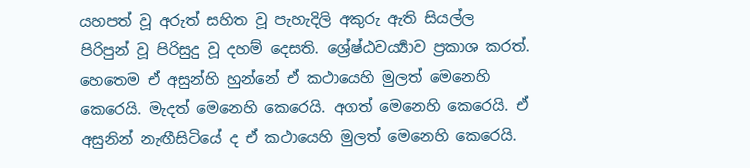යහපත් වූ අරුත් සහිත වූ පැහැදිලි අකුරු ඇති සියල්ල පිරිපුන් වූ පිරිසුදු වූ දහම් දෙසති. ශ්‍රේෂ්ඨවර්‍ය්‍යාව ප්‍රකාශ කරත්. හෙතෙම ඒ අසුන්හි හුන්නේ ඒ කථායෙහි මුලත් මෙනෙහි කෙරෙයි. මැදත් මෙනෙහි කෙරෙයි. අගත් මෙනෙහි කෙරෙයි. ඒ අසුනින් නැඟීසිටියේ ද ඒ කථායෙහි මුලත් මෙනෙහි කෙරෙයි.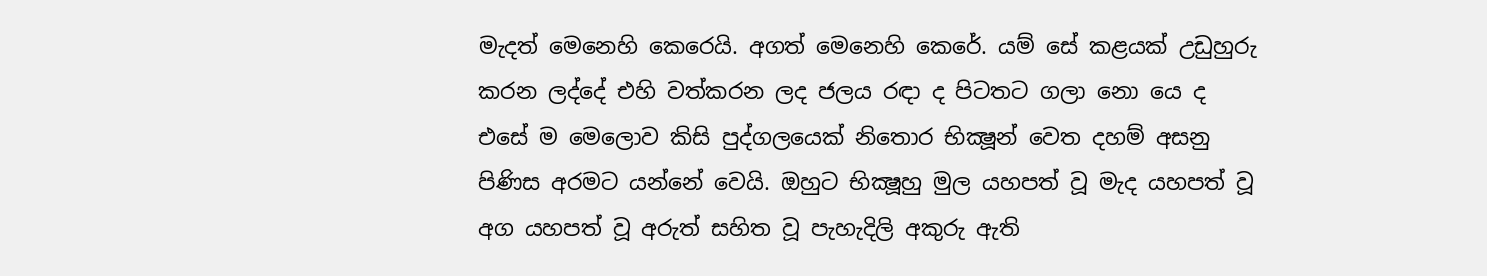මැදත් මෙනෙහි කෙරෙයි. අගත් මෙනෙහි කෙරේ. යම් සේ කළයක් උඩුහුරු කරන ලද්දේ එහි වත්කරන ලද ජලය රඳා ද පිටතට ගලා නො යෙ ද එසේ ම මෙලොව කිසි පුද්ගලයෙක් නිතොර භික්‍ෂූන් වෙත දහම් අසනු පිණිස අරමට යන්නේ වෙයි. ඔහුට භික්‍ෂූහු මුල යහපත් වූ මැද යහපත් වූ අග යහපත් වූ අරුත් සහිත වූ පැහැදිලි අකුරු ඇති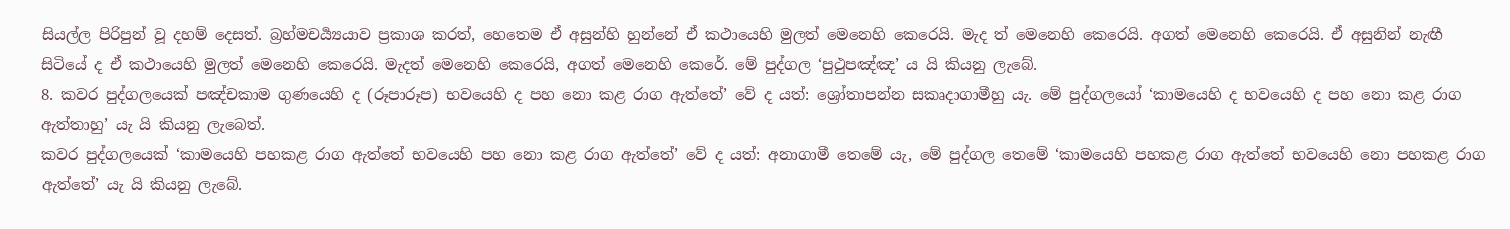සියල්ල පිරිපුන් වූ දහම් දෙසත්. බ්‍රහ්මචර්‍ය්‍යයාව ප්‍රකාශ කරත්, හෙතෙම ඒ අසුන්හි හුන්නේ ඒ කථායෙහි මුලත් මෙනෙහි කෙරෙයි. මැද ත් මෙනෙහි කෙරෙයි. අගත් මෙනෙහි කෙරෙයි. ඒ අසුනින් නැඟී සිටියේ ද ඒ කථායෙහි මුලත් මෙනෙහි කෙරෙයි. මැදත් මෙනෙහි කෙරෙයි, අගත් මෙනෙහි කෙරේ. මේ පුද්ගල ‘පුථුපඤ්ඤ’ ය යි කියනු ලැබේ.
8. කවර පුද්ගලයෙක් පඤ්චකාම ගුණයෙහි ද (රූපාරූප) භවයෙහි ද පහ නො කළ රාග ඇත්තේ’ වේ ද යත්: ශ්‍රෝතාපන්න සකෘදාගාමීහු යැ. මේ පුද්ගලයෝ ‘කාමයෙහි ද භවයෙහි ද පහ නො කළ රාග ඇත්තාහු’ යැ යි කියනු ලැබෙත්.
කවර පුද්ගලයෙක් ‘කාමයෙහි පහකළ රාග ඇත්තේ භවයෙහි පහ නො කළ රාග ඇත්තේ’ වේ ද යත්: අනාගාමී තෙමේ යැ, මේ පුද්ගල තෙමේ ‘කාමයෙහි පහකළ රාග ඇත්තේ භවයෙහි නො පහකළ රාග ඇත්තේ’ යැ යි කියනු ලැබේ.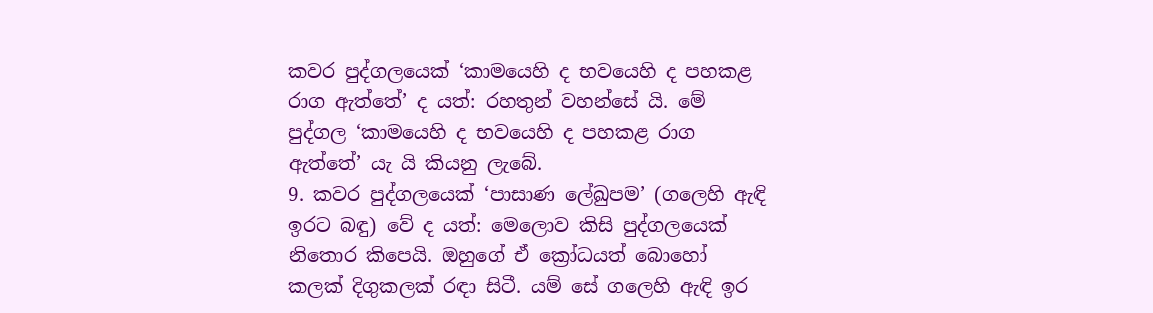කවර පුද්ගලයෙක් ‘කාමයෙහි ද භවයෙහි ද පහකළ රාග ඇත්තේ’ ද යත්: රහතුන් වහන්සේ යි. මේ පුද්ගල ‘කාමයෙහි ද භවයෙහි ද පහකළ රාග ඇත්තේ’ යැ යි කියනු ලැබේ.
9. කවර පුද්ගලයෙක් ‘පාසාණ ලේඛුපම’ (ගලෙහි ඇඳි ඉරට බඳු) වේ ද යත්: මෙලොව කිසි පුද්ගලයෙක් නිතොර කිපෙයි. ඔහුගේ ඒ ක්‍රෝධයත් බොහෝ කලක් දිගුකලක් රඳා සිටී. යම් සේ ගලෙහි ඇඳි ඉර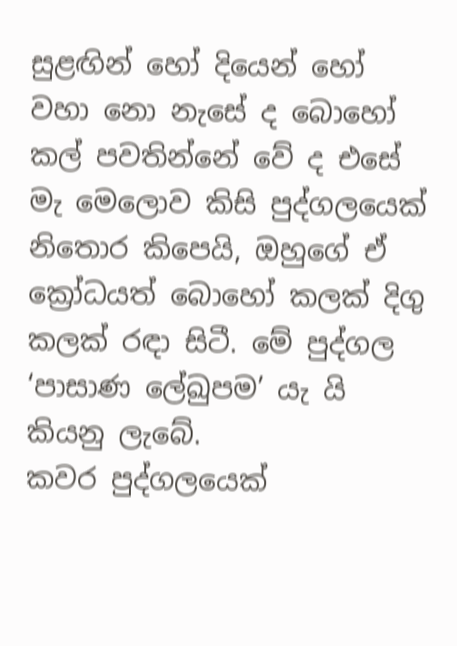සුළඟින් හෝ දියෙන් හෝ වහා නො නැසේ ද බොහෝ කල් පවතින්නේ වේ ද එසේ මැ මෙලොව කිසි පුද්ගලයෙක් නිතොර කිපෙයි, ඔහුගේ ඒ ක්‍රෝධයත් බොහෝ කලක් දිගු කලක් රඳා සිටී. මේ පුද්ගල ‘පාසාණ ලේඛුපම’ යැ යි කියනු ලැබේ.
කවර පුද්ගලයෙක්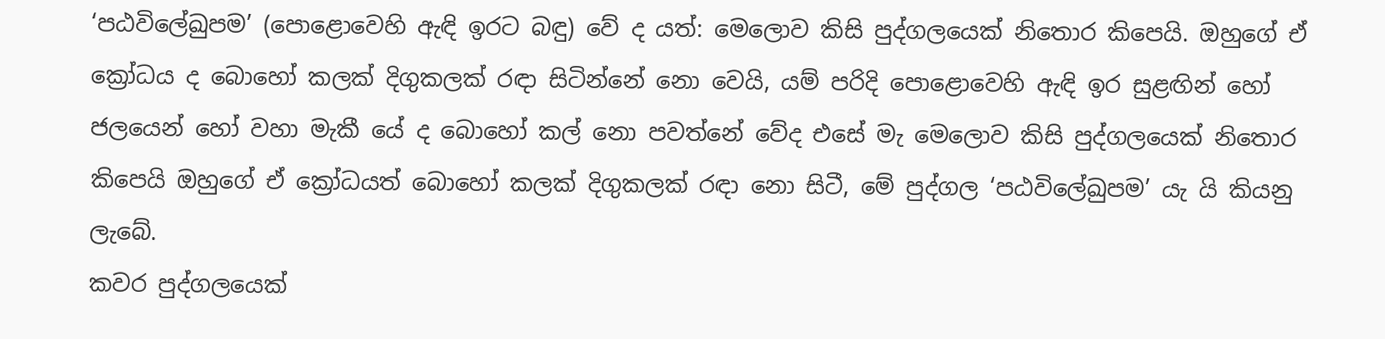‘පඨවිලේඛුපම’ (පොළොවෙහි ඇඳි ඉරට බඳු) වේ ද යත්: මෙලොව කිසි පුද්ගලයෙක් නිතොර කිපෙයි. ඔහුගේ ඒ ක්‍රෝධය ද බොහෝ කලක් දිගුකලක් රඳා සිටින්නේ නො වෙයි, යම් පරිදි පොළොවෙහි ඇඳි ඉර සුළඟින් හෝ ජලයෙන් හෝ වහා මැකී යේ ද බොහෝ කල් නො පවත්නේ වේද එසේ මැ මෙලොව කිසි පුද්ගලයෙක් නිතොර කිපෙයි ඔහුගේ ඒ ක්‍රෝධයත් බොහෝ කලක් දිගුකලක් රඳා නො සිටී, මේ පුද්ගල ‘පඨවිලේඛුපම’ යැ යි කියනු ලැබේ.
කවර පුද්ගලයෙක්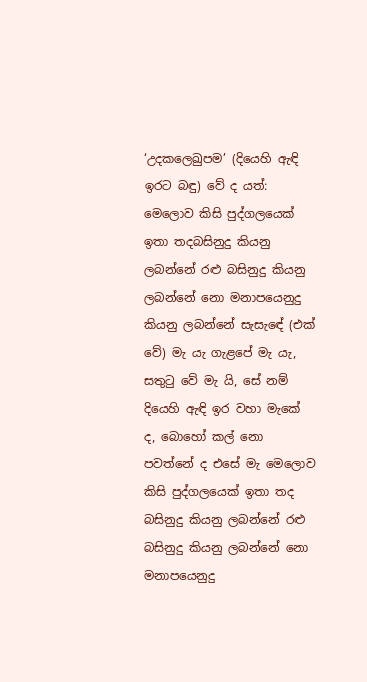‘උදකලෙඛුපම’ (දියෙහි ඇඳි ඉරට බඳු) වේ ද යත්: මෙලොව කිසි පුද්ගලයෙක් ඉතා තදබසිනුදු කියනු ලබන්නේ රළු බසිනුදු කියනු ලබන්නේ නො මනාපයෙනුදු කියනු ලබන්නේ සැසැඳේ (එක් වේ) මැ යැ ගැළපේ මැ යැ, සතුටු වේ මැ යි, සේ නම් දියෙහි ඇඳි ඉර වහා මැකේ ද, බොහෝ කල් නො පවත්නේ ද එසේ මැ මෙලොව කිසි පුද්ගලයෙක් ඉතා තද බසිනුදු කියනු ලබන්නේ රළු බසිනුදු කියනු ලබන්නේ නො මනාපයෙනුදු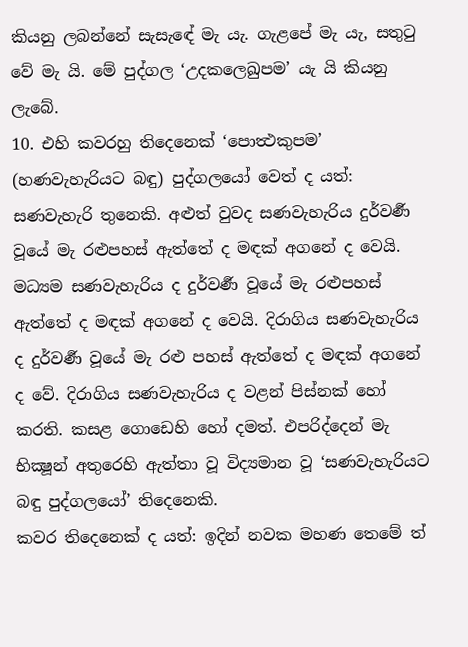කියනු ලබන්නේ සැසැඳේ මැ යැ. ගැළපේ මැ යැ, සතුටු වේ මැ යි. මේ පුද්ගල ‘උදකලෙඛුපම’ යැ යි කියනු ලැබේ.
10. එහි කවරහු තිදෙනෙක් ‘පොත්‍ථකුපම’ (හණවැහැරියට බඳු) පුද්ගලයෝ වෙත් ද යත්: සණවැහැරි තුනෙකි. අළුත් වුවද සණවැහැරිය දුර්වර්‍ණ වූයේ මැ රළුපහස් ඇත්තේ ද මඳක් අගනේ ද වෙයි. මධ්‍යම සණවැහැරිය ද දුර්වර්‍ණ වූයේ මැ රළුපහස් ඇත්තේ ද මඳක් අගනේ ද වෙයි. දිරාගිය සණවැහැරිය ද දුර්වර්‍ණ වූයේ මැ රළු පහස් ඇත්තේ ද මඳක් අගනේ ද වේ. දිරාගිය සණවැහැරිය ද වළන් පිස්නක් හෝ කරති. කසළ ගොඩෙහි හෝ දමත්. එපරිද්දෙන් මැ භික්‍ෂූන් අතුරෙහි ඇත්තා වූ විද්‍යමාන වූ ‘සණවැහැරියට බඳු පුද්ගලයෝ’ තිදෙනෙකි.
කවර තිදෙනෙක් ද යත්: ඉදින් නවක මහණ තෙමේ ත්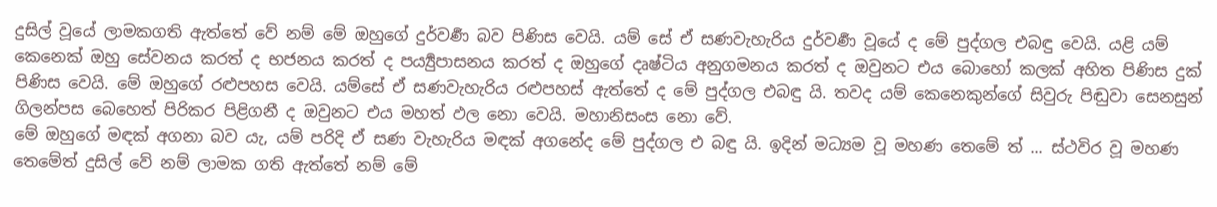දුසිල් වූයේ ලාමකගති ඇත්තේ වේ නම් මේ ඔහුගේ දුර්වර්‍ණ බව පිණිස වෙයි. යම් සේ ඒ සණවැහැරිය දුර්වර්‍ණ වූයේ ද මේ පුද්ගල එබඳු වෙයි. යළි යම් කෙනෙක් ඔහු සේවනය කරත් ද භජනය කරත් ද පර්‍ය්‍යුපාසනය කරත් ද ඔහුගේ දෘෂ්ටිය අනුගමනය කරත් ද ඔවුනට එය බොහෝ කලක් අහිත පිණිස දුක් පිණිස වෙයි. මේ ඔහුගේ රළුපහස වෙයි. යම්සේ ඒ සණවැහැරිය රළුපහස් ඇත්තේ ද මේ පුද්ගල එබඳු යි. තවද යම් කෙනෙකුන්ගේ සිවුරු පිඬුවා සෙනසුන් ගිලන්පස බෙහෙත් පිරිකර පිළිගනී ද ඔවුනට එය මහත් ඵල නො වෙයි. මහානිසංස නො වේ.
මේ ඔහුගේ මඳක් අගනා බව යැ, යම් පරිදි ඒ සණ වැහැරිය මඳක් අගනේද මේ පුද්ගල එ බඳු යි. ඉදින් මධ්‍යම වූ මහණ තෙමේ ත් ... ස්ථවිර වූ මහණ තෙමේත් දුසිල් වේ නම් ලාමක ගති ඇත්තේ නම් මේ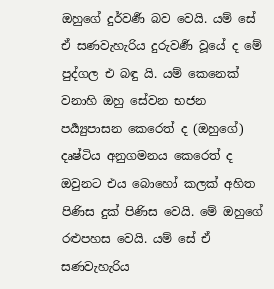ඔහුගේ දුර්වර්‍ණ බව වෙයි. යම් සේ ඒ සණවැහැරිය දුරුවර්‍ණ වූයේ ද මේ පුද්ගල එ බඳු යි. යම් කෙනෙක් වනාහි ඔහු සේවන භජන පර්‍ය්‍යුපාසන කෙරෙත් ද (ඔහුගේ) දෘෂ්ටිය අනුගමනය කෙරෙත් ද ඔවුනට එය බොහෝ කලක් අහිත පිණිස දුක් පිණිස වෙයි. මේ ඔහුගේ රළුපහස වෙයි. යම් සේ ඒ සණවැහැරිය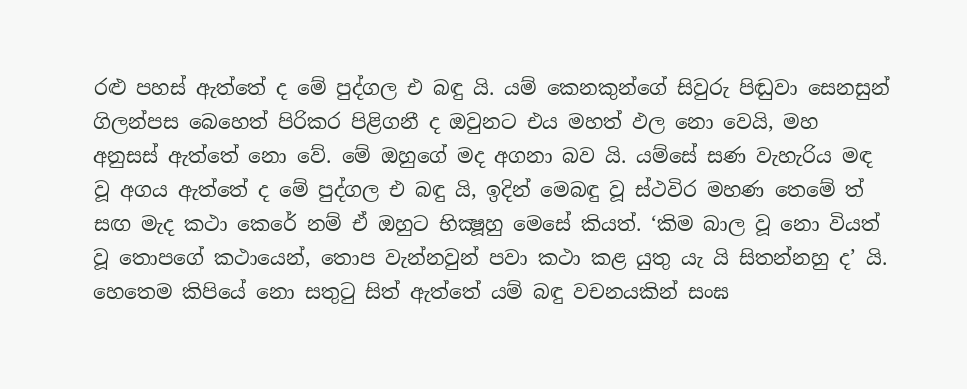රළු පහස් ඇත්තේ ද මේ පුද්ගල එ බඳු යි. යම් කෙනකුන්ගේ සිවුරු පිඬුවා සෙනසුන් ගිලන්පස බෙහෙත් පිරිකර පිළිගනී ද ඔවුනට එය මහත් ඵල නො වෙයි, මහ අනුසස් ඇත්තේ නො වේ. මේ ඔහුගේ මද අගනා බව යි. යම්සේ සණ වැහැරිය මඳ වූ අගය ඇත්තේ ද මේ පුද්ගල එ බඳු යි, ඉදින් මෙබඳු වූ ස්ථවිර මහණ තෙමේ ත් සඟ මැද කථා කෙරේ නම් ඒ ඔහුට භික්‍ෂූහු මෙසේ කියත්. ‘කිම බාල වූ නො වියත් වූ තොපගේ කථායෙන්, තොප වැන්නවුන් පවා කථා කළ යුතු යැ යි සිතන්නහු ද’ යි. හෙතෙම කිපියේ නො සතුටු සිත් ඇත්තේ යම් බඳු වචනයකින් සංඝ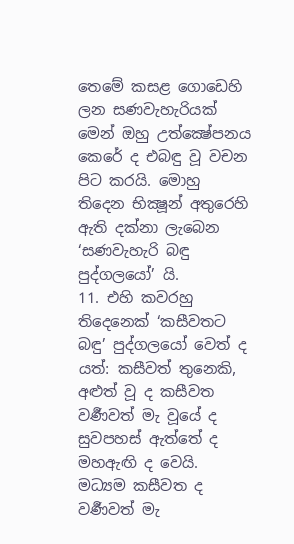තෙමේ කසළ ගොඩෙහි ලන සණවැහැරියක් මෙන් ඔහු උත්ක්‍ෂේපනය කෙරේ ද එබඳු වූ වචන පිට කරයි. මොහු තිදෙන භික්‍ෂූන් අතුරෙහි ඇති දක්නා ලැබෙන ‘සණවැහැරි බඳු පුද්ගලයෝ’ යි.
11. එහි කවරහු තිදෙනෙක් ‘කසීවතට බඳු’ පුද්ගලයෝ වෙත් ද යත්: කසීවත් තුනෙකි, අළුත් වූ ද කසීවත වර්‍ණවත් මැ වූයේ ද සුවපහස් ඇත්තේ ද මහඇඟි ද වෙයි. මධ්‍යම කසීවත ද වර්‍ණවත් මැ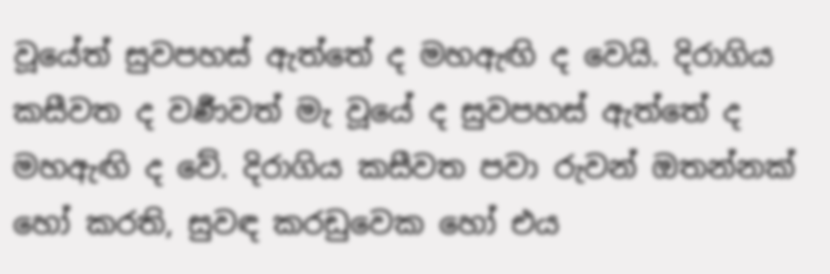වූයේත් සුවපහස් ඇත්තේ ද මහඇඟි ද වෙයි. දිරාගිය කසීවත ද වර්‍ණවත් මැ වූයේ ද සුවපහස් ඇත්තේ ද මහඇඟි ද වේ. දිරාගිය කසීවත පවා රුවන් ඔතන්නක් හෝ කරති, සුවඳ කරඩුවෙක හෝ එය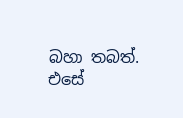බහා තබත්. එසේ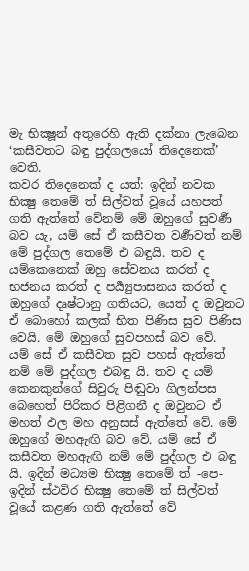මැ භික්‍ෂූන් අතුරෙහි ඇති දක්නා ලැබෙන ‘කසීවතට බඳු පුද්ගලයෝ තිදෙනෙක්’ වෙති.
කවර තිදෙනෙක් ද යත්: ඉදින් නවක භික්‍ෂු තෙමේ ත් සිල්වත් වූයේ යහපත් ගති ඇත්තේ වේනම් මේ ඔහුගේ සුවර්‍ණ බව යැ, යම් සේ ඒ කසීවත වර්‍ණවත් නම් මේ පුද්ගල තෙමේ එ බඳුයි. තව ද යම්කෙනෙක් ඔහු සේවනය කරත් ද භජනය කරත් ද පර්‍ය්‍යුපාසනය කරත් ද ඔහුගේ දෘෂ්ටානු ගතියට, යෙත් ද ඔවුනට ඒ බොහෝ කලක් භිත පිණිස සුව පිණිස වෙයි. මේ ඔහුගේ සුවපහස් බව වේ.
යම් සේ ඒ කසීවත සුව පහස් ඇත්තේ නම් මේ පුද්ගල එබඳු යි. තව ද යම් කෙනකුන්ගේ සිවුරු පිඬුවා ගිලන්පස බෙහෙත් පිරිකර පිළිගනී ද ඔවුනට ඒ මහත් ඵල මහ අනුසස් ඇත්තේ වේ. මේ ඔහුගේ මහඇඟි බව වේ. යම් සේ ඒ කසීවත මහඇඟි නම් මේ පුද්ගල එ බඳු යි. ඉදින් මධ්‍යම භික්‍ෂු තෙමේ ත් -පෙ- ඉදින් ස්ථවිර භික්‍ෂු තෙමේ ත් සිල්වත් වූයේ කළණ ගති ඇත්තේ වේ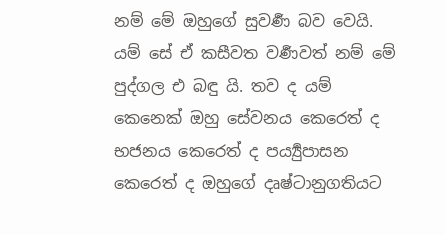නම් මේ ඔහුගේ සුවර්‍ණ බව වෙයි. යම් සේ ඒ කසීවත වර්‍ණවත් නම් මේ පුද්ගල එ බඳු යි. තව ද යම් කෙනෙක් ඔහු සේවනය කෙරෙත් ද භජනය කෙරෙත් ද පර්‍ය්‍යුපාසන කෙරෙත් ද ඔහුගේ දෘෂ්ටානුගතියට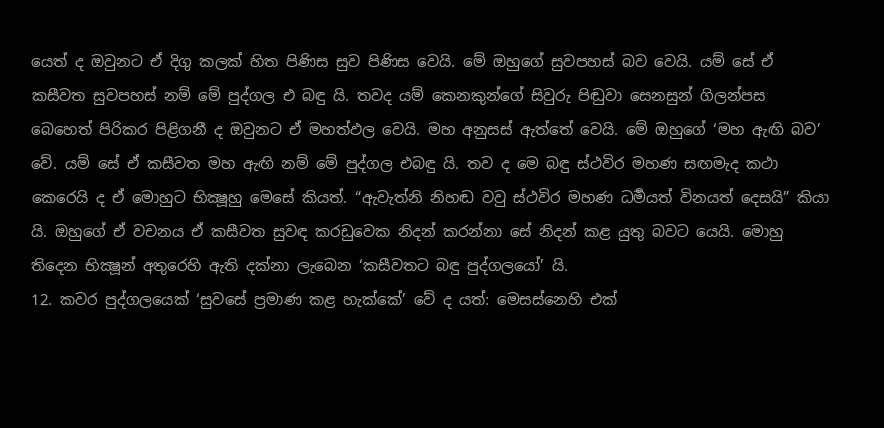යෙත් ද ඔවුනට ඒ දිගු කලක් හිත පිණිස සුව පිණිස වෙයි. මේ ඔහුගේ සුවපහස් බව වෙයි. යම් සේ ඒ කසීවත සුවපහස් නම් මේ පුද්ගල එ බඳු යි. තවද යම් කෙනකුන්ගේ සිවුරු පිඬුවා සෙනසුන් ගිලන්පස බෙහෙත් පිරිකර පිළිගනී ද ඔවුනට ඒ මහත්ඵල වෙයි. මහ අනුසස් ඇත්තේ වෙයි. මේ ඔහුගේ ‘මහ ඇඟි බව’ වේ. යම් සේ ඒ කසීවත මහ ඇඟි නම් මේ පුද්ගල එබඳු යි. තව ද මෙ බඳු ස්ථවිර මහණ සඟමැද කථා කෙරෙයි ද ඒ මොහුට භික්‍ෂූහු මෙසේ කියත්. “ඇවැත්නි නිහඬ වවු ස්ථවිර මහණ ධර්‍මයත් විනයත් දෙසයි” කියා යි. ඔහුගේ ඒ වචනය ඒ කසීවත සුවඳ කරඩුවෙක නිදන් කරන්නා සේ නිදන් කළ යුතු බවට යෙයි. මොහු තිදෙන භික්‍ෂූන් අතුරෙහි ඇති දක්නා ලැබෙන ‘කසීවතට බඳු පුද්ගලයෝ’ යි.
12. කවර පුද්ගලයෙක් ‘සුවසේ ප්‍රමාණ කළ හැක්කේ’ වේ ද යත්: මෙසස්නෙහි එක්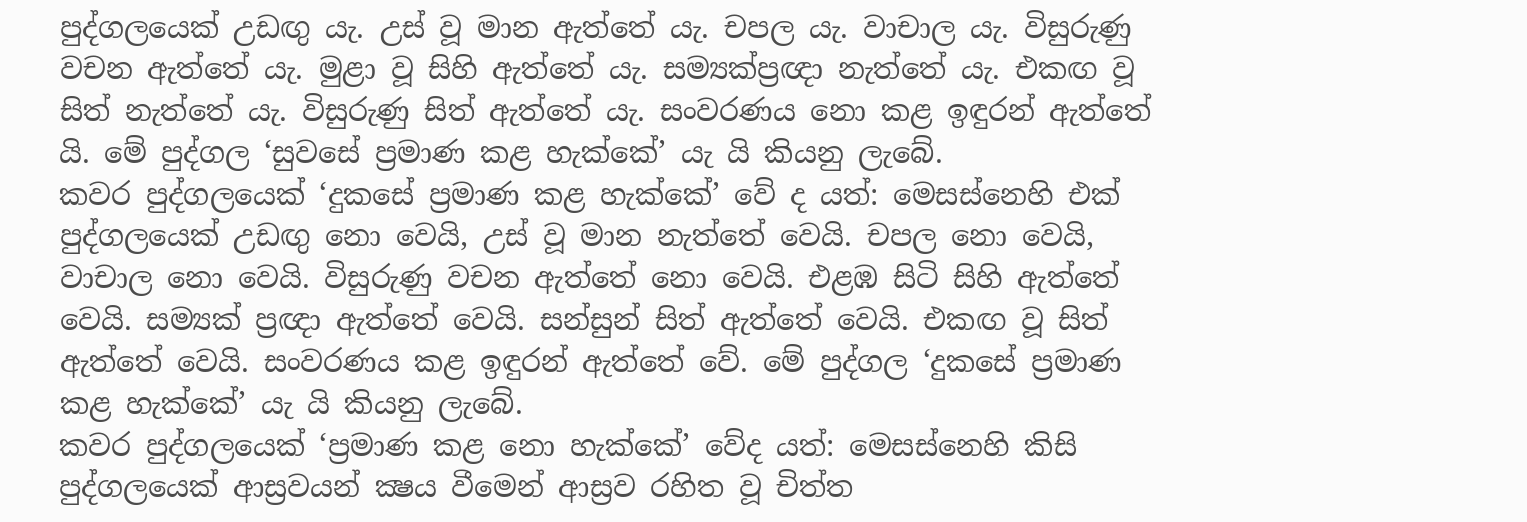පුද්ගලයෙක් උඩඟු යැ. උස් වූ මාන ඇත්තේ යැ. චපල යැ. වාචාල යැ. විසුරුණු වචන ඇත්තේ යැ. මුළා වූ සිහි ඇත්තේ යැ. සම්‍යක්ප්‍රඥා නැත්තේ යැ. එකඟ වූ සිත් නැත්තේ යැ. විසුරුණු සිත් ඇත්තේ යැ. සංවරණය නො කළ ඉඳුරන් ඇත්තේ යි. මේ පුද්ගල ‘සුවසේ ප්‍රමාණ කළ හැක්කේ’ යැ යි කියනු ලැබේ.
කවර පුද්ගලයෙක් ‘දුකසේ ප්‍රමාණ කළ හැක්කේ’ වේ ද යත්: මෙසස්නෙහි එක් පුද්ගලයෙක් උඩඟු නො වෙයි, උස් වූ මාන නැත්තේ වෙයි. චපල නො වෙයි, වාචාල නො වෙයි. විසුරුණු වචන ඇත්තේ නො වෙයි. එළඹ සිටි සිහි ඇත්තේ වෙයි. සම්‍යක් ප්‍රඥා ඇත්තේ වෙයි. සන්සුන් සිත් ඇත්තේ වෙයි. එකඟ වූ සිත් ඇත්තේ වෙයි. සංවරණය කළ ඉඳුරන් ඇත්තේ වේ. මේ පුද්ගල ‘දුකසේ ප්‍රමාණ කළ හැක්කේ’ යැ යි කියනු ලැබේ.
කවර පුද්ගලයෙක් ‘ප්‍රමාණ කළ නො හැක්කේ’ වේද යත්: මෙසස්නෙහි කිසි පුද්ගලයෙක් ආස්‍රවයන් ක්‍ෂය වීමෙන් ආස්‍රව රහිත වූ චිත්ත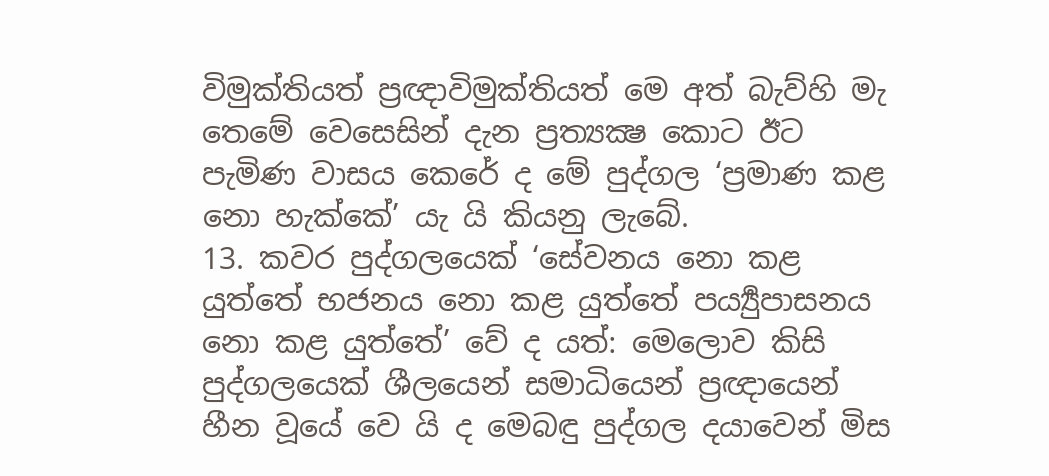විමුක්තියත් ප්‍රඥාවිමුක්තියත් මෙ අත් බැව්හි මැ තෙමේ වෙසෙසින් දැන ප්‍රත්‍යක්‍ෂ කොට ඊට පැමිණ වාසය කෙරේ ද මේ පුද්ගල ‘ප්‍රමාණ කළ නො හැක්කේ’ යැ යි කියනු ලැබේ.
13. කවර පුද්ගලයෙක් ‘සේවනය නො කළ යුත්තේ භජනය නො කළ යුත්තේ පර්‍ය්‍යුපාසනය නො කළ යුත්තේ’ වේ ද යත්: මෙලොව කිසි පුද්ගලයෙක් ශීලයෙන් සමාධියෙන් ප්‍රඥායෙන් හීන වූයේ වෙ යි ද මෙබඳු පුද්ගල දයාවෙන් මිස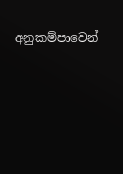අනුකම්පාවෙන්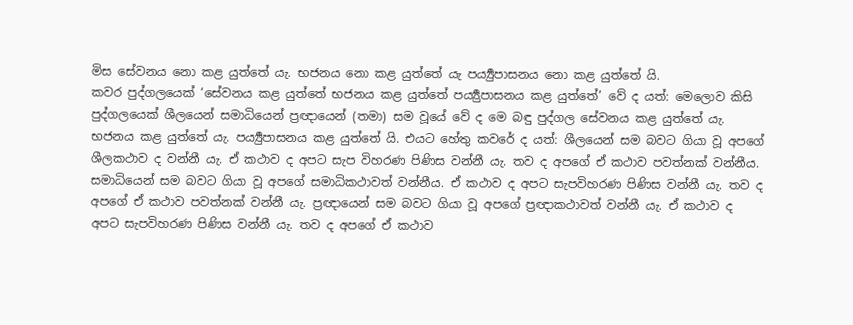මිස සේවනය නො කළ යුත්තේ යැ. භජනය නො කළ යුත්තේ යැ පර්‍ය්‍යුපාසනය නො කළ යුත්තේ යි.
කවර පුද්ගලයෙක් ‘සේවනය කළ යුත්තේ භජනය කළ යුත්තේ පර්‍ය්‍යුපාසනය කළ යුත්තේ’ වේ ද යත්: මෙලොව කිසි පුද්ගලයෙක් ශීලයෙන් සමාධියෙන් ප්‍රඥායෙන් (තමා) සම වූයේ වේ ද මෙ බඳු පුද්ගල සේවනය කළ යුත්තේ යැ. භජනය කළ යුත්තේ යැ. පර්‍ය්‍යුපාසනය කළ යුත්තේ යි. එයට හේතු කවරේ ද යත්: ශීලයෙන් සම බවට ගියා වූ අපගේ ශීලකථාව ද වන්නී යැ. ඒ කථාව ද අපට සැප විහරණ පිණිස වන්නී යැ. තව ද අපගේ ඒ කථාව පවත්නක් වන්නීය. සමාධියෙන් සම බවට ගියා වූ අපගේ සමාධිකථාවත් වන්නීය. ඒ කථාව ද අපට සැපවිහරණ පිණිස වන්නී යැ. තව ද අපගේ ඒ කථාව පවත්නක් වන්නී යැ. ප්‍රඥායෙන් සම බවට ගියා වූ අපගේ ප්‍රඥාකථාවත් වන්නී යැ. ඒ කථාව ද අපට සැපවිහරණ පිණිස වන්නී යැ. තව ද අපගේ ඒ කථාව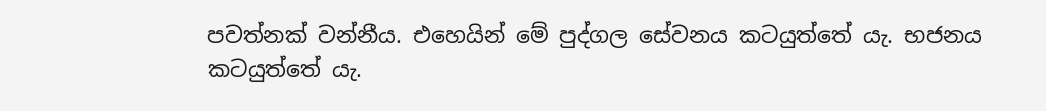පවත්නක් වන්නීය. එහෙයින් මේ පුද්ගල සේවනය කටයුත්තේ යැ. භජනය කටයුත්තේ යැ.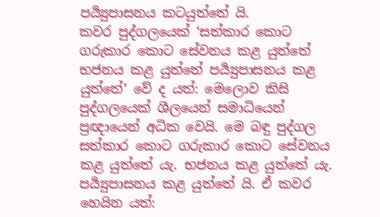පර්‍ය්‍යුපාසනය කටයුත්තේ යි.
කවර පුද්ගලයෙක් ‘සත්කාර කොට ගරුකාර කොට සේවනය කළ යුත්තේ භජනය කළ යුත්තේ පර්‍ය්‍යුපාසනය කළ යුත්තේ’ වේ ද යත්: මෙලොව කිසි පුද්ගලයෙක් ශීලයෙන් සමාධියෙන් ප්‍රඥායෙන් අධික වෙයි. මෙ බඳු පුද්ගල සත්කාර කොට ගරුකාර කොට සේවනය කළ යුත්තේ යැ. භජනය කළ යුත්තේ යැ. පර්‍ය්‍යුපාසනය කළ යුත්තේ යි. ඒ කවර හෙයින යත්: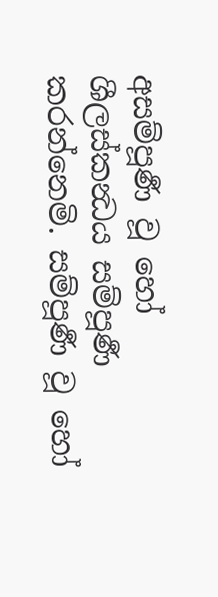අසම්පූර්‍ණ වූ හෝ ශීලස්කන්‍ධය සම්පූර්‍ණ කරන්නෙමි. සම්පූර්‍ණ වූ හෝ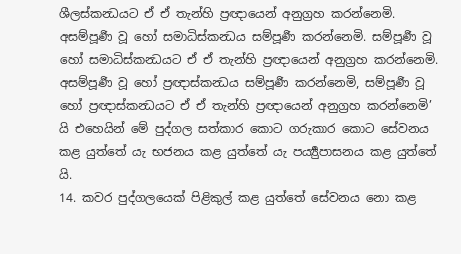ශීලස්කන්‍ධයට ඒ ඒ තැන්හි ප්‍රඥායෙන් අනුග්‍රහ කරන්නෙමි. අසම්පූර්‍ණ වූ හෝ සමාධිස්කන්‍ධය සම්පූර්‍ණ කරන්නෙමි. සම්පූර්‍ණ වූ හෝ සමාධිස්කන්‍ධයට ඒ ඒ තැන්හි ප්‍රඥායෙන් අනුග්‍රහ කරන්නෙමි. අසම්පූර්‍ණ වූ හෝ ප්‍රඥාස්කන්‍ධය සම්පූර්‍ණ කරන්නෙමි, සම්පූර්‍ණ වූ හෝ ප්‍රඥාස්කන්‍ධයට ඒ ඒ තැන්හි ප්‍රඥායෙන් අනුග්‍රහ කරන්නෙමි’ යි එහෙයින් මේ පුද්ගල සත්කාර කොට ගරුකාර කොට සේවනය කළ යුත්තේ යැ භජනය කළ යුත්තේ යැ පර්‍ය්‍යුපාසනය කළ යුත්තේ යි.
14. කවර පුද්ගලයෙක් පිළිකුල් කළ යුත්තේ සේවනය නො කළ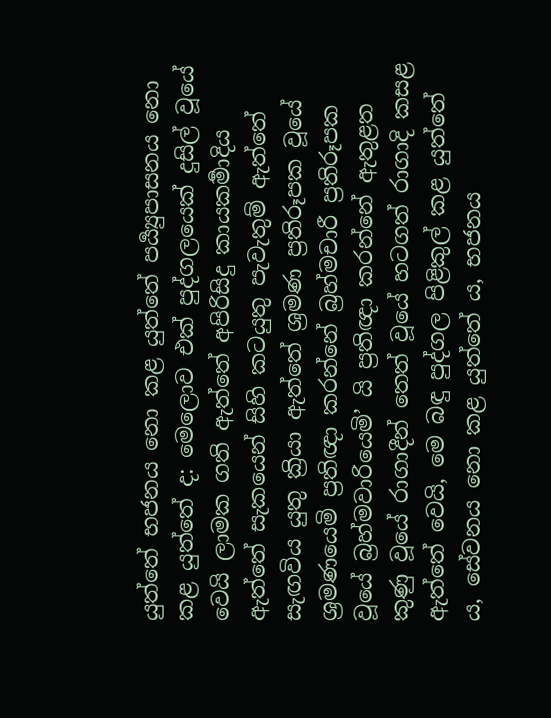යුත්තේ භජනය නො කළ යුත්තේ පර්‍ය්‍යුපාසනය නො කළ යුත්තේ ද: මෙලොව එක් පුද්ගලයෙක් දුසිල් වූයේ වෙයි ලාමක ගති ඇත්තේ අපිරිසිදු කායකර්‍මාදිය ඇත්තේ සැකයෙන් සිහි කටයුතු පැවැතුම් ඇත්තේ සැඟවිය යුතු ක්‍රියා ඇත්තේ ශ්‍රමණ ප්‍රතිරූපක වූයේ ශ්‍රමණයෙමි ප්‍රතිඥා කරන්නේ බ්‍රහ්මචාරී ප්‍රතිරූපක වූයේ බ්‍රහ්මවාරියෙමි’ යි ප්‍රතිඥා කරන්නේ ඇතුළත කුණු වූයේ රාගාදීන් තෙත් වූයේ හටගත් රාගාදි කසළ ඇත්තේ වෙයි, මෙ බඳු පුද්ගල පිළිකුල් කළ යුත්තේ ය, සේවනය නො කළ යුත්තේ ය, භජනය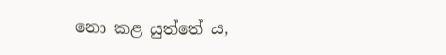නො කළ යුත්තේ ය,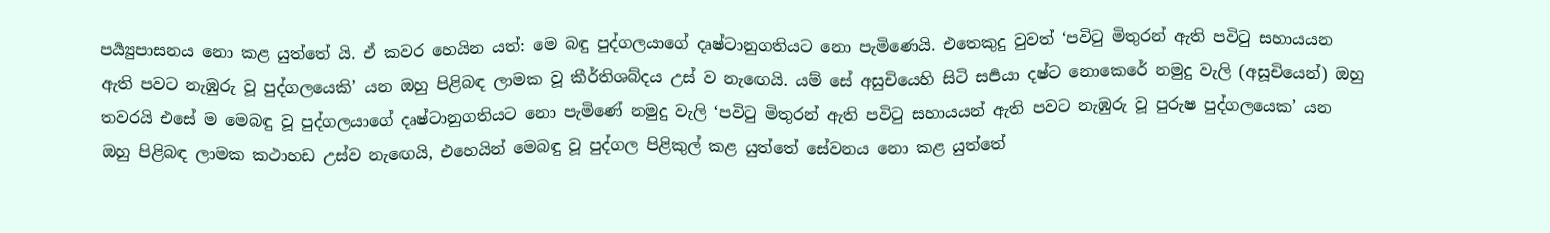පර්‍ය්‍යුපාසනය නො කළ යුත්තේ යි. ඒ කවර හෙයින යත්: මෙ බඳු පුද්ගලයාගේ දෘෂ්ටානුගතියට නො පැමිණෙයි. එතෙකුදු වුවත් ‘පවිටු මිතුරන් ඇති පවිටු සහායයන ඇති පවට නැඹුරු වූ පුද්ගලයෙකි’ යන ඔහු පිළිබඳ ලාමක වූ කීර්තිශබ්දය උස් ව නැඟෙයි. යම් සේ අසුචියෙහි සිටි සර්‍පයා දෂ්ට නොකෙරේ නමුදු වැලි (අසූචියෙන්) ඔහු තවරයි එසේ ම මෙබඳු වූ පුද්ගලයාගේ දෘෂ්ටානුගතියට නො පැමිණේ නමුදු වැලි ‘පවිටු මිතුරන් ඇති පවිටු සහායයන් ඇති පවට නැඹුරු වූ පුරුෂ පුද්ගලයෙක’ යන ඔහු පිළිබඳ ලාමක කථාහඩ උස්ව නැඟෙයි, එහෙයින් මෙබඳු වූ පුද්ගල පිළිකුල් කළ යුත්තේ සේවනය නො කළ යුත්තේ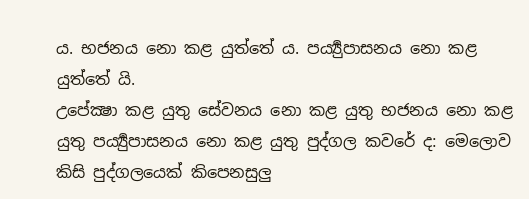ය. භජනය නො කළ යුත්තේ ය. පර්‍ය්‍යුපාසනය නො කළ යුත්තේ යි.
උපේක්‍ෂා කළ යුතු සේවනය නො කළ යුතු භජනය නො කළ යුතු පර්‍ය්‍යුපාසනය නො කළ යුතු පුද්ගල කවරේ ද: මෙලොව කිසි පුද්ගලයෙක් කිපෙනසුලු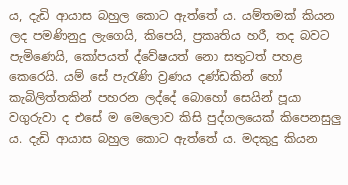ය, දැඩි ආයාස බහුල කොට ඇත්තේ ය. යම්තමක් කියන ලද පමණිනුදු ලැගෙයි, කිපෙයි, ප්‍රකෘතිය හරී, තද බවට පැමිණෙයි, කෝපයත් ද්වේෂයත් නො සතුටත් පහළ කෙරෙයි. යම් සේ පැරැණි ව්‍රණය දණ්ඩකින් හෝ කැබිලිත්තකින් පහරන ලද්දේ බොහෝ සෙයින් පූයා වගුරුවා ද එසේ ම මෙලොව කිසි පුද්ගලයෙක් කිපෙනසුලු ය. දැඩි ආයාස බහුල කොට ඇත්තේ ය. මදකුදු කියන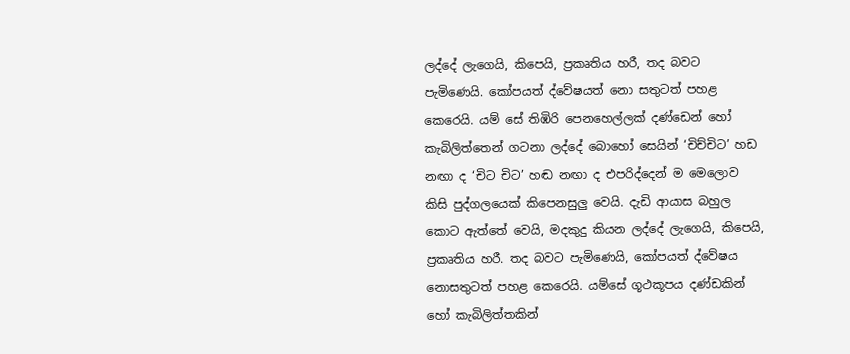ලද්දේ ලැගෙයි, කිපෙයි, ප්‍රකෘතිය හරී, තද බවට පැමිණෙයි. කෝපයත් ද්වේෂයත් නො සතුටත් පහළ කෙරෙයි. යම් සේ තිඹිරි පෙනහෙල්ලක් දණ්ඩෙන් හෝ කැබිලිත්තෙන් ගටනා ලද්දේ බොහෝ සෙයින් ‘චිච්චිට’ හඩ නඟා ද ‘චිට චිට’ හඬ නඟා ද එපරිද්දෙන් ම මෙලොව කිසි පුද්ගලයෙක් කිපෙනසුලු වෙයි. දැඩි ආයාස බහුල කොට ඇත්තේ වෙයි, මදකුදු කියන ලද්දේ ලැගෙයි, කිපෙයි, ප්‍රකෘතිය හරී. තද බවට පැමිණෙයි, කෝපයත් ද්වේෂය නොසතුටත් පහළ කෙරෙයි. යම්සේ ගූථකූපය දණ්ඩකින් හෝ කැබිලිත්තකින්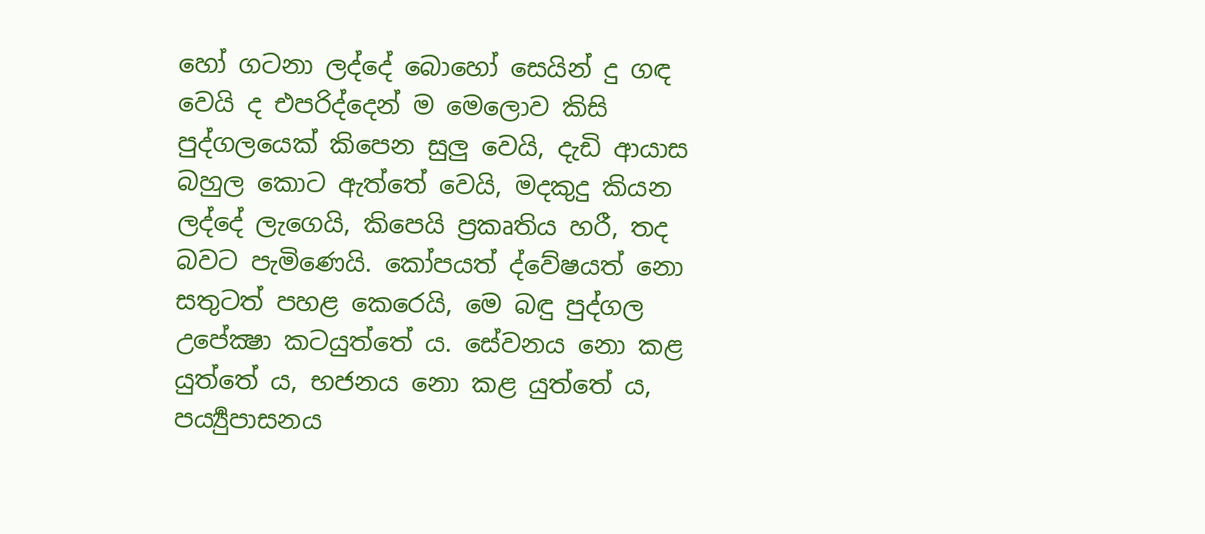හෝ ගටනා ලද්දේ බොහෝ සෙයින් දු ගඳ වෙයි ද එපරිද්දෙන් ම මෙලොව කිසි පුද්ගලයෙක් කිපෙන සුලු වෙයි, දැඩි ආයාස බහුල කොට ඇත්තේ වෙයි, මදකුදු කියන ලද්දේ ලැගෙයි, කිපෙයි ප්‍රකෘතිය හරී, තද බවට පැමිණෙයි. කෝපයත් ද්වේෂයත් නො සතුටත් පහළ කෙරෙයි, මෙ බඳු පුද්ගල උපේක්‍ෂා කටයුත්තේ ය. සේවනය නො කළ යුත්තේ ය, භජනය නො කළ යුත්තේ ය, පර්‍ය්‍යුපාසනය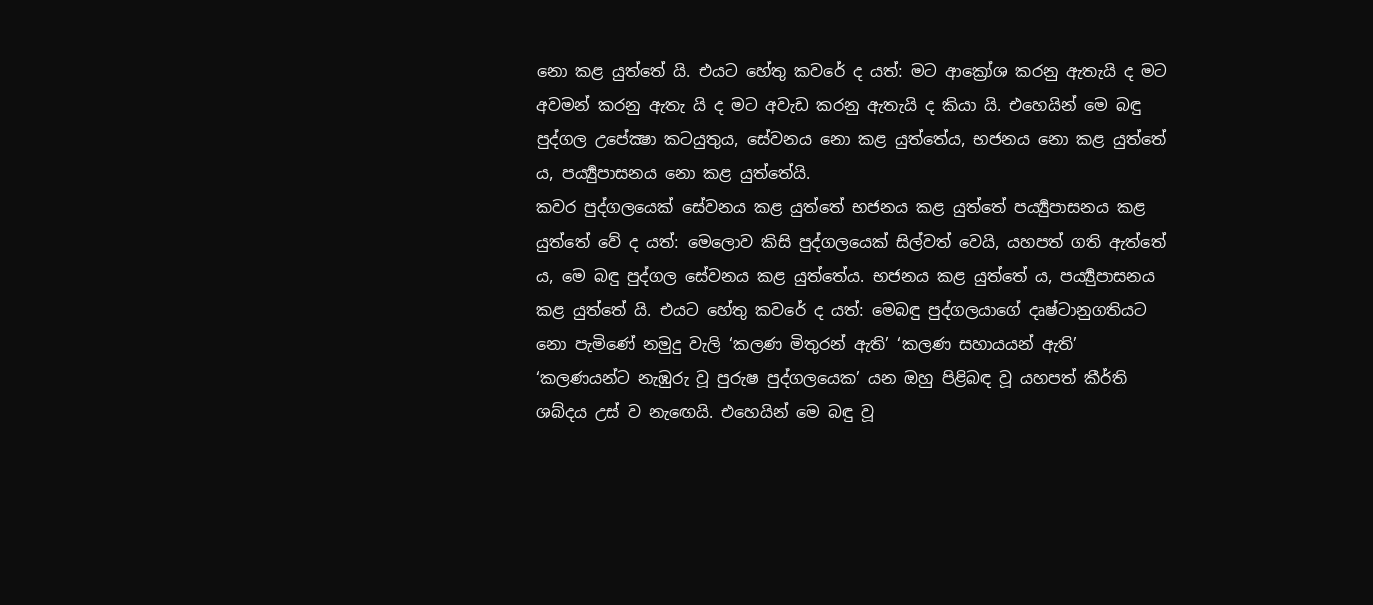නො කළ යුත්තේ යි. එයට හේතු කවරේ ද යත්: මට ආක්‍රෝශ කරනු ඇතැයි ද මට අවමන් කරනු ඇතැ යි ද මට අවැඩ කරනු ඇතැයි ද කියා යි. එහෙයින් මෙ බඳු පුද්ගල උපේක්‍ෂා කටයුතුය, සේවනය නො කළ යුත්තේය, භජනය නො කළ යුත්තේ ය, පර්‍ය්‍යුපාසනය නො කළ යුත්තේයි.
කවර පුද්ගලයෙක් සේවනය කළ යුත්තේ භජනය කළ යුත්තේ පර්‍ය්‍යුපාසනය කළ යුත්තේ වේ ද යත්: මෙලොව කිසි පුද්ගලයෙක් සිල්වත් වෙයි, යහපත් ගති ඇත්තේ ය, මෙ බඳු පුද්ගල සේවනය කළ යුත්තේය. භජනය කළ යුත්තේ ය, පර්‍ය්‍යුපාසනය කළ යුත්තේ යි. එයට හේතු කවරේ ද යත්: මෙබඳු පුද්ගලයාගේ දෘෂ්ටානුගතියට නො පැමිණේ නමුදු වැලි ‘කලණ මිතුරන් ඇති’ ‘කලණ සහායයන් ඇති’ ‘කලණයන්ට නැඹුරු වූ පුරුෂ පුද්ගලයෙක’ යන ඔහු පිළිබඳ වූ යහපත් කීර්ති ශබ්දය උස් ව නැඟෙයි. එහෙයින් මෙ බඳු වූ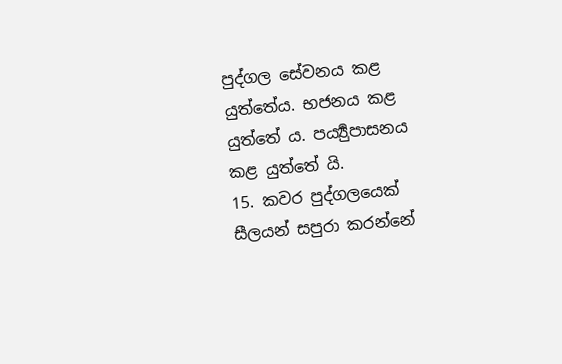පුද්ගල සේවනය කළ යුත්තේය. භජනය කළ යුත්තේ ය. පර්‍ය්‍යුපාසනය කළ යුත්තේ යි.
15. කවර පුද්ගලයෙක් සීලයන් සපුරා කරන්නේ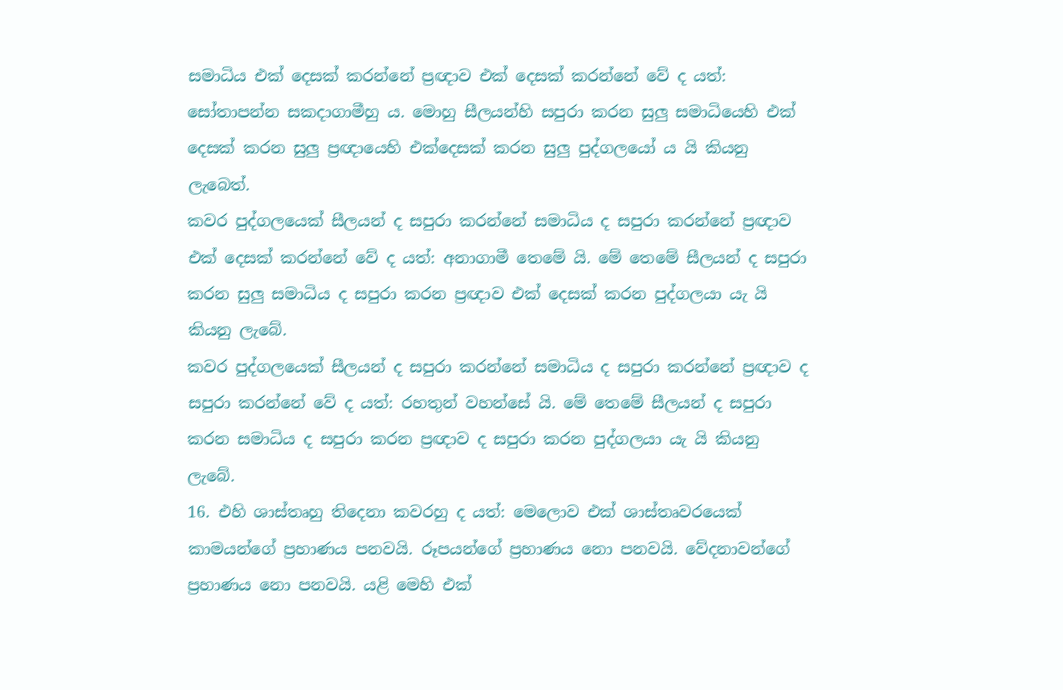සමාධිය එක් දෙසක් කරන්නේ ප්‍රඥාව එක් දෙසක් කරන්නේ වේ ද යත්: සෝතාපන්න සකදාගාමීහු ය. මොහු සීලයන්හි සපුරා කරන සුලු සමාධියෙහි එක් දෙසක් කරන සුලු ප්‍රඥායෙහි එක්දෙසක් කරන සුලු පුද්ගලයෝ ය යි කියනු ලැබෙත්.
කවර පුද්ගලයෙක් සීලයන් ද සපුරා කරන්නේ සමාධිය ද සපුරා කරන්නේ ප්‍රඥාව එක් දෙසක් කරන්නේ වේ ද යත්: අනාගාමී තෙමේ යි. මේ තෙමේ සීලයන් ද සපුරා කරන සුලු සමාධිය ද සපුරා කරන ප්‍රඥාව එක් දෙසක් කරන පුද්ගලයා යැ යි කියනු ලැබේ.
කවර පුද්ගලයෙක් සීලයන් ද සපුරා කරන්නේ සමාධිය ද සපුරා කරන්නේ ප්‍රඥාව ද සපුරා කරන්නේ වේ ද යත්: රහතුන් වහන්සේ යි. මේ තෙමේ සීලයන් ද සපුරා කරන සමාධිය ද සපුරා කරන ප්‍රඥාව ද සපුරා කරන පුද්ගලයා යැ යි කියනු ලැබේ.
16. එහි ශාස්තෘහු තිදෙනා කවරහු ද යත්: මෙලොව එක් ශාස්තෘවරයෙක් කාමයන්ගේ ප්‍රහාණය පනවයි. රූපයන්ගේ ප්‍රහාණය නො පනවයි. වේදනාවන්ගේ ප්‍රහාණය නො පනවයි. යළි මෙහි එක්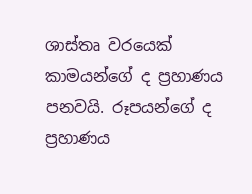ශාස්තෘ වරයෙක් කාමයන්ගේ ද ප්‍රහාණය පනවයි. රූපයන්ගේ ද ප්‍රහාණය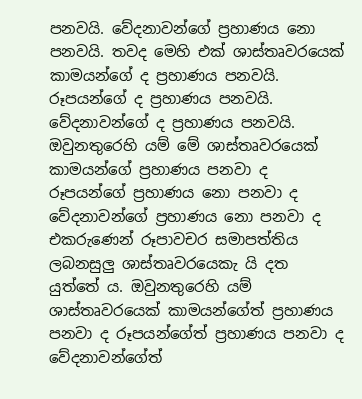පනවයි. වේදනාවන්ගේ ප්‍රහාණය නො පනවයි. තවද මෙහි එක් ශාස්තෘවරයෙක් කාමයන්ගේ ද ප්‍රහාණය පනවයි. රූපයන්ගේ ද ප්‍රහාණය පනවයි. වේදනාවන්ගේ ද ප්‍රහාණය පනවයි. ඔවුනතුරෙහි යම් මේ ශාස්තෘවරයෙක් කාමයන්ගේ ප්‍රහාණය පනවා ද රූපයන්ගේ ප්‍රහාණය නො පනවා ද වේදනාවන්ගේ ප්‍රහාණය නො පනවා ද එකරුණෙන් රූපාවචර සමාපත්තිය ලබනසුලු ශාස්තෘවරයෙකැ යි දත යුත්තේ ය. ඔවුනතුරෙහි යම් ශාස්තෘවරයෙක් කාමයන්ගේත් ප්‍රහාණය පනවා ද රූපයන්ගේත් ප්‍රහාණය පනවා ද වේදනාවන්ගේත්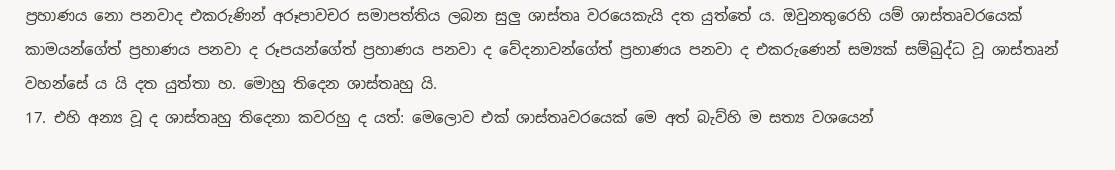ප්‍රහාණය නො පනවාද එකරුණින් අරූපාවචර සමාපත්තිය ලබන සුලු ශාස්තෘ වරයෙකැයි දත යුත්තේ ය. ඔවුනතුරෙහි යම් ශාස්තෘවරයෙක් කාමයන්ගේත් ප්‍රහාණය පනවා ද රූපයන්ගේත් ප්‍රහාණය පනවා ද වේදනාවන්ගේත් ප්‍රහාණය පනවා ද එකරුණෙන් සම්‍යක් සම්බුද්ධ වූ ශාස්තෘන් වහන්සේ ය යි දත යුත්තා හ. මොහු තිදෙන ශාස්තෘහු යි.
17. එහි අන්‍ය වූ ද ශාස්තෘහු තිදෙනා කවරහු ද යත්: මෙලොව එක් ශාස්තෘවරයෙක් මෙ අත් බැව්හි ම සත්‍ය වශයෙන්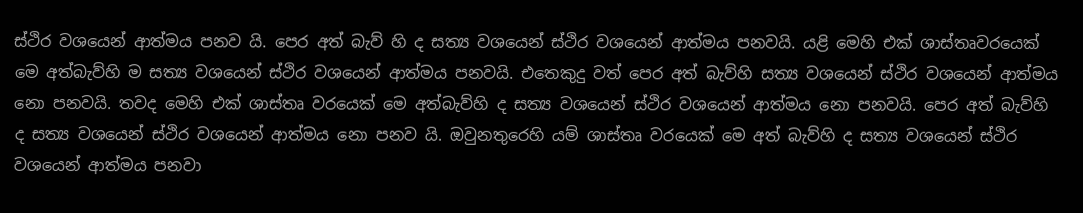ස්ථිර වශයෙන් ආත්මය පනව යි. පෙර අත් බැව් හි ද සත්‍ය වශයෙන් ස්ථිර වශයෙන් ආත්මය පනවයි. යළි මෙහි එක් ශාස්තෘවරයෙක් මෙ අත්බැව්හි ම සත්‍ය වශයෙන් ස්ථිර වශයෙන් ආත්මය පනවයි. එතෙකුදු වත් පෙර අත් බැව්හි සත්‍ය වශයෙන් ස්ථිර වශයෙන් ආත්මය නො පනවයි. තවද මෙහි එක් ශාස්තෘ වරයෙක් මෙ අත්බැව්හි ද සත්‍ය වශයෙන් ස්ථිර වශයෙන් ආත්මය නො පනවයි. පෙර අත් බැව්හි ද සත්‍ය වශයෙන් ස්ථිර වශයෙන් ආත්මය නො පනව යි. ඔවුනතුරෙහි යම් ශාස්තෘ වරයෙක් මෙ අත් බැව්හි ද සත්‍ය වශයෙන් ස්ථිර වශයෙන් ආත්මය පනවා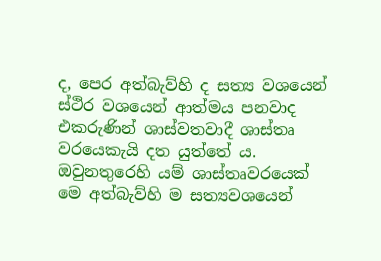ද, පෙර අත්බැව්හි ද සත්‍ය වශයෙන් ස්ථිර වශයෙන් ආත්මය පනවාද එකරුණින් ශාස්වතවාදී ශාස්තෘ වරයෙකැයි දත යුත්තේ ය. ඔවුනතුරෙහි යම් ශාස්තෘවරයෙක් මෙ අත්බැව්හි ම සත්‍යවශයෙන්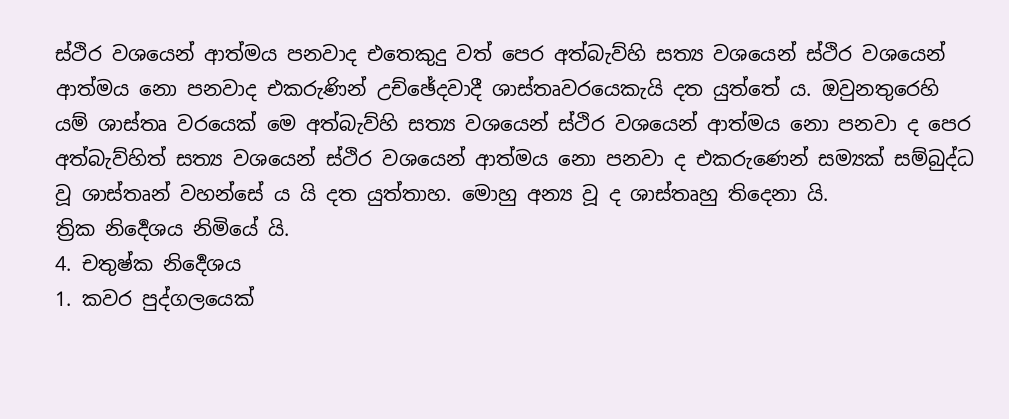ස්ථිර වශයෙන් ආත්මය පනවාද එතෙකුදු වත් පෙර අත්බැව්හි සත්‍ය වශයෙන් ස්ථිර වශයෙන් ආත්මය නො පනවාද එකරුණින් උච්ඡේදවාදී ශාස්තෘවරයෙකැයි දත යුත්තේ ය. ඔවුනතුරෙහි යම් ශාස්තෘ වරයෙක් මෙ අත්බැව්හි සත්‍ය වශයෙන් ස්ථිර වශයෙන් ආත්මය නො පනවා ද පෙර අත්බැව්හිත් සත්‍ය වශයෙන් ස්ථිර වශයෙන් ආත්මය නො පනවා ද එකරුණෙන් සම්‍යක් සම්බුද්ධ වූ ශාස්තෘන් වහන්සේ ය යි දත යුත්තාහ. මොහු අන්‍ය වූ ද ශාස්තෘහු තිදෙනා යි.
ත්‍රික නිර්‍දෙශය නිමියේ යි.
4. චතුෂ්ක නිර්‍දෙශය
1. කවර පුද්ගලයෙක්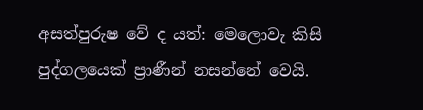අසත්පුරුෂ වේ ද යත්: මෙලොවැ කිසි පුද්ගලයෙක් ප්‍රාණීන් නසන්නේ වෙයි.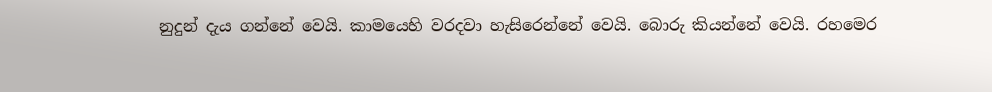නුදුන් දැය ගන්නේ වෙයි. කාමයෙහි වරදවා හැසිරෙන්නේ වෙයි. බොරු කියන්නේ වෙයි. රහමෙර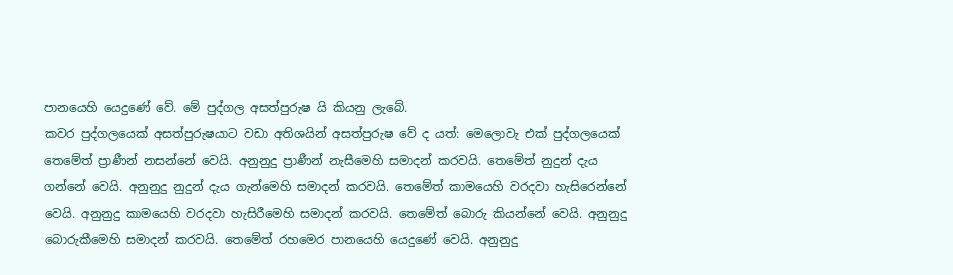පානයෙහි යෙදුණේ වේ. මේ පුද්ගල අසත්පුරුෂ යි කියනු ලැබේ.
කවර පුද්ගලයෙක් අසත්පුරුෂයාට වඩා අතිශයින් අසත්පුරුෂ වේ ද යත්: මෙලොවැ එක් පුද්ගලයෙක් තෙමේත් ප්‍රාණීන් නසන්නේ වෙයි. අනුනුදු ප්‍රාණීන් නැසීමෙහි සමාදන් කරවයි. තෙමේත් නුදුන් දැය ගන්නේ වෙයි. අනුනුදු නුදුන් දැය ගැන්මෙහි සමාදන් කරවයි. තෙමේත් කාමයෙහි වරදවා හැසිරෙන්නේ වෙයි. අනුනුදු කාමයෙහි වරදවා හැසිරීමෙහි සමාදන් කරවයි. තෙමේත් බොරු කියන්නේ වෙයි. අනුනුදු බොරුකීමෙහි සමාදන් කරවයි. තෙමේත් රහමෙර පානයෙහි යෙදුණේ වෙයි. අනුනුදු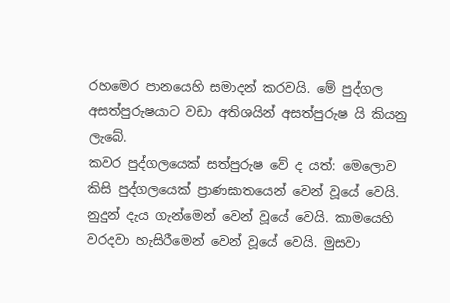රහමෙර පානයෙහි සමාදන් කරවයි. මේ පුද්ගල අසත්පුරුෂයාට වඩා අතිශයින් අසත්පුරුෂ යි කියනු ලැබේ.
කවර පුද්ගලයෙක් සත්පුරුෂ වේ ද යත්: මෙලොව කිසි පුද්ගලයෙක් ප්‍රාණඝාතයෙන් වෙන් වූයේ වෙයි. නුදුන් දැය ගැන්මෙන් වෙන් වූයේ වෙයි. කාමයෙහි වරදවා හැසිරීමෙන් වෙන් වූයේ වෙයි. මුසවා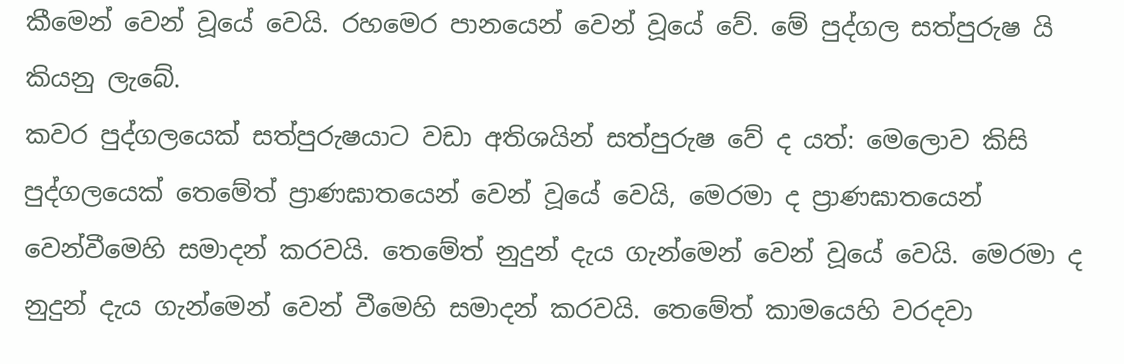කීමෙන් වෙන් වූයේ වෙයි. රහමෙර පානයෙන් වෙන් වූයේ වේ. මේ පුද්ගල සත්පුරුෂ යි කියනු ලැබේ.
කවර පුද්ගලයෙක් සත්පුරුෂයාට වඩා අතිශයින් සත්පුරුෂ වේ ද යත්: මෙලොව කිසි පුද්ගලයෙක් තෙමේත් ප්‍රාණඝාතයෙන් වෙන් වූයේ වෙයි, මෙරමා ද ප්‍රාණඝාතයෙන් වෙන්වීමෙහි සමාදන් කරවයි. තෙමේත් නුදුන් දැය ගැන්මෙන් වෙන් වූයේ වෙයි. මෙරමා ද නුදුන් දැය ගැන්මෙන් වෙන් වීමෙහි සමාදන් කරවයි. තෙමේත් කාමයෙහි වරදවා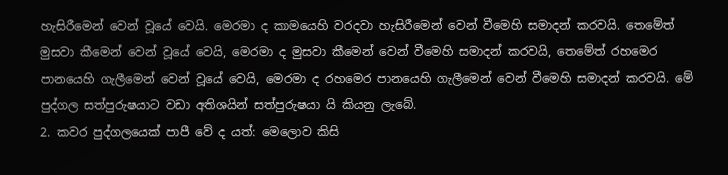හැසිරීමෙන් වෙන් වූයේ වෙයි. මෙරමා ද කාමයෙහි වරදවා හැසිරීමෙන් වෙන් වීමෙහි සමාදන් කරවයි. තෙමේත් මුසවා කීමෙන් වෙන් වූයේ වෙයි, මෙරමා ද මුසවා කීමෙන් වෙන් වීමෙහි සමාදන් කරවයි, තෙමේත් රහමෙර පානයෙහි ගැලීමෙන් වෙන් වූයේ වෙයි, මෙරමා ද රහමෙර පානයෙහි ගැලීමෙන් වෙන් වීමෙහි සමාදන් කරවයි. මේ පුද්ගල සත්පුරුෂයාට වඩා අතිශයින් සත්පුරුෂයා යි කියනු ලැබේ.
2. කවර පුද්ගලයෙක් පාපී වේ ද යත්: මෙලොව කිසි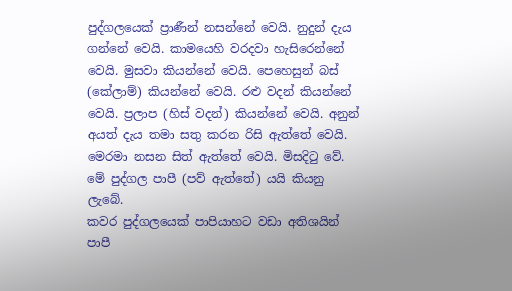පුද්ගලයෙක් ප්‍රාණීන් නසන්නේ වෙයි. නුදුන් දැය ගන්නේ වෙයි. කාමයෙහි වරදවා හැසිරෙන්නේ වෙයි. මුසවා කියන්නේ වෙයි. පෙහෙසුන් බස් (කේලාම්) කියන්නේ වෙයි. රළු වදන් කියන්නේ වෙයි. ප්‍රලාප (හිස් වදන්) කියන්නේ වෙයි. අනුන් අයත් දැය තමා සතු කරන රිසි ඇත්තේ වෙයි. මෙරමා නසන සිත් ඇත්තේ වෙයි. මිසදිටු වේ. මේ පුද්ගල පාපී (පව් ඇත්තේ) යයි කියනු ලැබේ.
කවර පුද්ගලයෙක් පාපියාහට වඩා අතිශයින් පාපී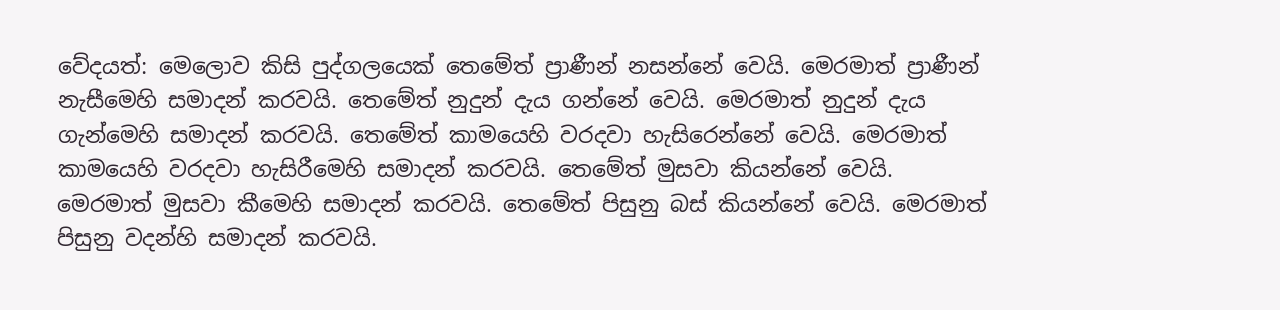වේදයත්: මෙලොව කිසි පුද්ගලයෙක් තෙමේත් ප්‍රාණීන් නසන්නේ වෙයි. මෙරමාත් ප්‍රාණීන් නැසීමෙහි සමාදන් කරවයි. තෙමේත් නුදුන් දැය ගන්නේ වෙයි. මෙරමාත් නුදුන් දැය ගැන්මෙහි සමාදන් කරවයි. තෙමේත් කාමයෙහි වරදවා හැසිරෙන්නේ වෙයි. මෙරමාත් කාමයෙහි වරදවා හැසිරීමෙහි සමාදන් කරවයි. තෙමේත් මුසවා කියන්නේ වෙයි. මෙරමාත් මුසවා කීමෙහි සමාදන් කරවයි. තෙමේත් පිසුනු බස් කියන්නේ වෙයි. මෙරමාත් පිසුනු වදන්හි සමාදන් කරවයි.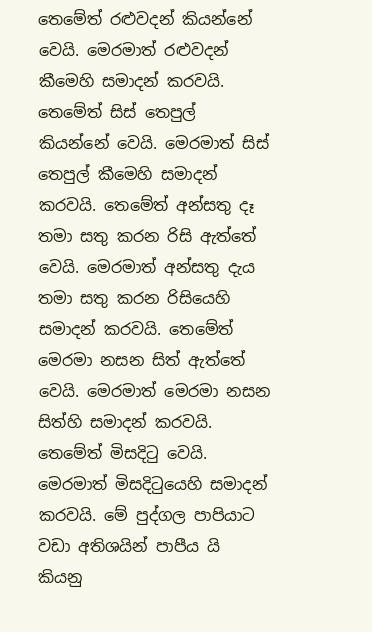තෙමේත් රළුවදන් කියන්නේ වෙයි. මෙරමාත් රළුවදන් කීමෙහි සමාදන් කරවයි. තෙමේත් සිස් තෙපුල් කියන්නේ වෙයි. මෙරමාත් සිස් තෙපුල් කීමෙහි සමාදන් කරවයි. තෙමේත් අන්සතු දෑ තමා සතු කරන රිසි ඇත්තේ වෙයි. මෙරමාත් අන්සතු දැය තමා සතු කරන රිසියෙහි සමාදන් කරවයි. තෙමේත් මෙරමා නසන සිත් ඇත්තේ වෙයි. මෙරමාත් මෙරමා නසන සිත්හි සමාදන් කරවයි. තෙමේත් මිසදිටු වෙයි. මෙරමාත් මිසදිටුයෙහි සමාදන් කරවයි. මේ පුද්ගල පාපියාට වඩා අතිශයින් පාපීය යි කියනු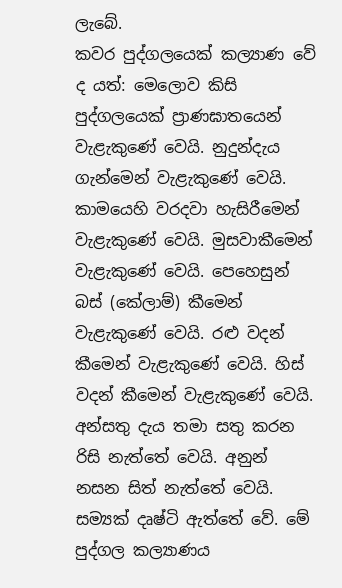ලැබේ.
කවර පුද්ගලයෙක් කල්‍යාණ වේ ද යත්: මෙලොව කිසි පුද්ගලයෙක් ප්‍රාණඝාතයෙන් වැළැකුණේ වෙයි. නුදුන්දැය ගැන්මෙන් වැළැකුණේ වෙයි. කාමයෙහි වරදවා හැසිරීමෙන් වැළැකුණේ වෙයි. මුසවාකීමෙන් වැළැකුණේ වෙයි. පෙහෙසුන් බස් (කේලාම්) කීමෙන් වැළැකුණේ වෙයි. රළු වදන් කීමෙන් වැළැකුණේ වෙයි. හිස් වදන් කීමෙන් වැළැකුණේ වෙයි. අන්සතු දැය තමා සතු කරන රිසි නැත්තේ වෙයි. අනුන් නසන සිත් නැත්තේ වෙයි. සම්‍යක් දෘෂ්ටි ඇත්තේ වේ. මේ පුද්ගල කල්‍යාණය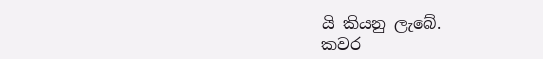යි කියනු ලැබේ.
කවර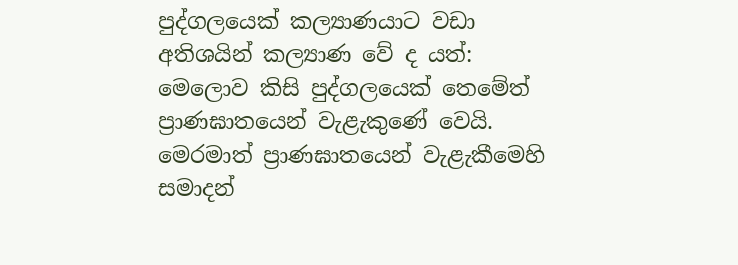පුද්ගලයෙක් කල්‍යාණයාට වඩා අතිශයින් කල්‍යාණ වේ ද යත්: මෙලොව කිසි පුද්ගලයෙක් තෙමේත් ප්‍රාණඝාතයෙන් වැළැකුණේ වෙයි. මෙරමාත් ප්‍රාණඝාතයෙන් වැළැකීමෙහි සමාදන්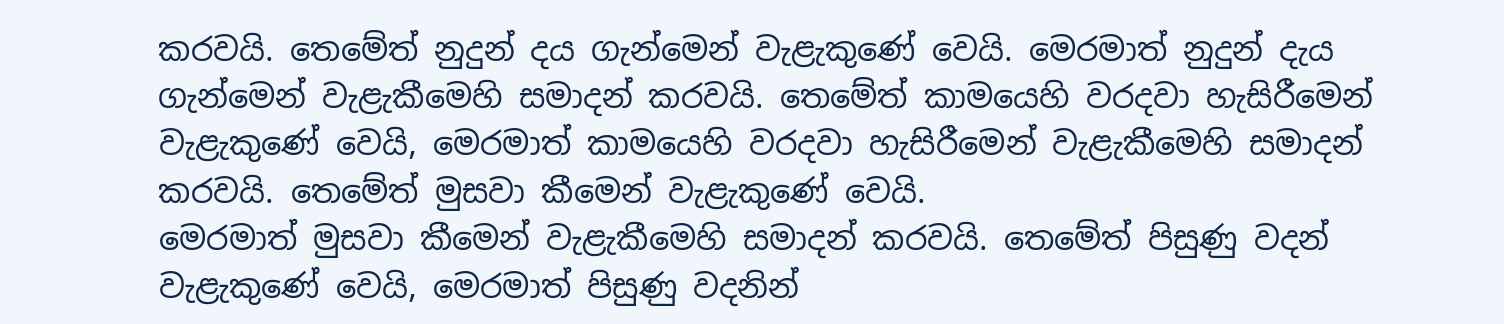කරවයි. තෙමේත් නුදුන් දය ගැන්මෙන් වැළැකුණේ වෙයි. මෙරමාත් නුදුන් දැය ගැන්මෙන් වැළැකීමෙහි සමාදන් කරවයි. තෙමේත් කාමයෙහි වරදවා හැසිරීමෙන් වැළැකුණේ වෙයි, මෙරමාත් කාමයෙහි වරදවා හැසිරීමෙන් වැළැකීමෙහි සමාදන් කරවයි. තෙමේත් මුසවා කීමෙන් වැළැකුණේ වෙයි.
මෙරමාත් මුසවා කීමෙන් වැළැකීමෙහි සමාදන් කරවයි. තෙමේත් පිසුණු වදන් වැළැකුණේ වෙයි, මෙරමාත් පිසුණු වදනින්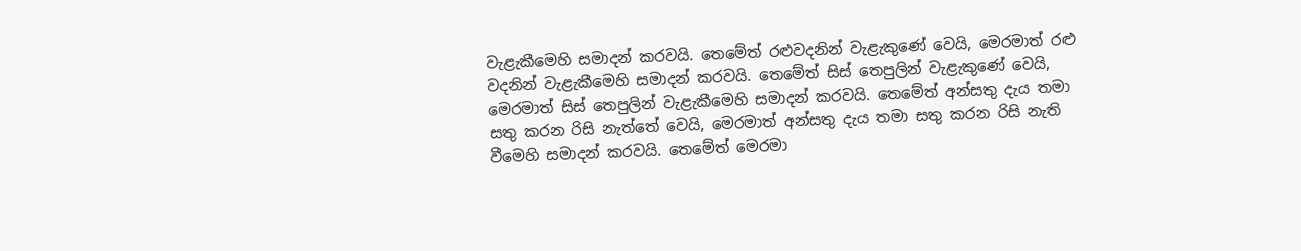වැළැකීමෙහි සමාදන් කරවයි. තෙමේත් රළුවදනින් වැළැකුණේ වෙයි, මෙරමාත් රළු වදනින් වැළැකීමෙහි සමාදන් කරවයි. තෙමේත් සිස් තෙපුලින් වැළැකුණේ වෙයි, මෙරමාත් සිස් තෙපුලින් වැළැකීමෙහි සමාදන් කරවයි. තෙමේත් අන්සතු දැය තමා සතු කරන රිසි නැත්තේ වෙයි, මෙරමාත් අන්සතු දැය තමා සතු කරන රිසි නැති වීමෙහි සමාදන් කරවයි. තෙමේත් මෙරමා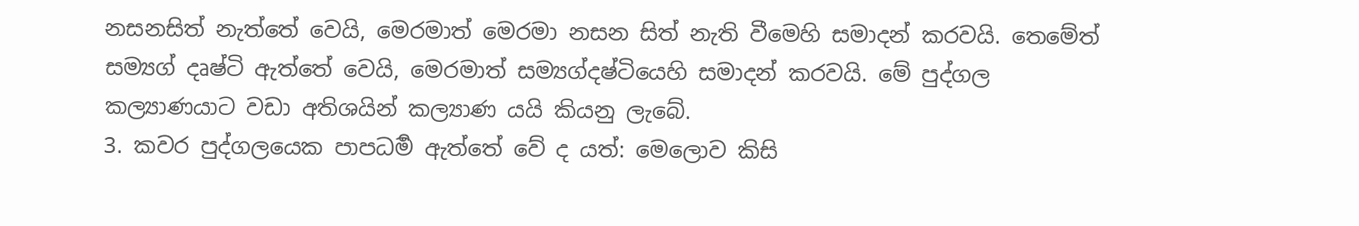නසනසිත් නැත්තේ වෙයි, මෙරමාත් මෙරමා නසන සිත් නැති වීමෙහි සමාදන් කරවයි. තෙමේත් සම්‍යග් දෘෂ්ටි ඇත්තේ වෙයි, මෙරමාත් සම්‍යග්දෂ්ටියෙහි සමාදන් කරවයි. මේ පුද්ගල කල්‍යාණයාට වඩා අතිශයින් කල්‍යාණ යයි කියනු ලැබේ.
3. කවර පුද්ගලයෙක පාපධර්‍ම ඇත්තේ වේ ද යත්: මෙලොව කිසි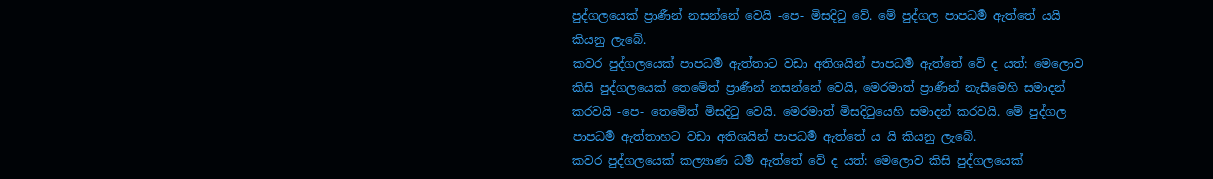පුද්ගලයෙක් ප්‍රාණීන් නසන්නේ වෙයි -පෙ- මිසදිටු වේ. මේ පුද්ගල පාපධර්‍ම ඇත්තේ යයි කියනු ලැබේ.
කවර පුද්ගලයෙක් පාපධර්‍ම ඇත්තාට වඩා අතිශයින් පාපධර්‍ම ඇත්තේ වේ ද යත්: මෙලොව කිසි පුද්ගලයෙක් තෙමේත් ප්‍රාණීන් නසන්නේ වෙයි, මෙරමාත් ප්‍රාණීන් නැසීමෙහි සමාදන් කරවයි -පෙ- තෙමේත් මිසදිටු වෙයි. මෙරමාත් මිසදිටුයෙහි සමාදන් කරවයි. මේ පුද්ගල පාපධර්‍ම ඇත්තාහට වඩා අතිශයින් පාපධර්‍ම ඇත්තේ ය යි කියනු ලැබේ.
කවර පුද්ගලයෙක් කල්‍යාණ ධර්‍ම ඇත්තේ වේ ද යත්: මෙලොව කිසි පුද්ගලයෙක්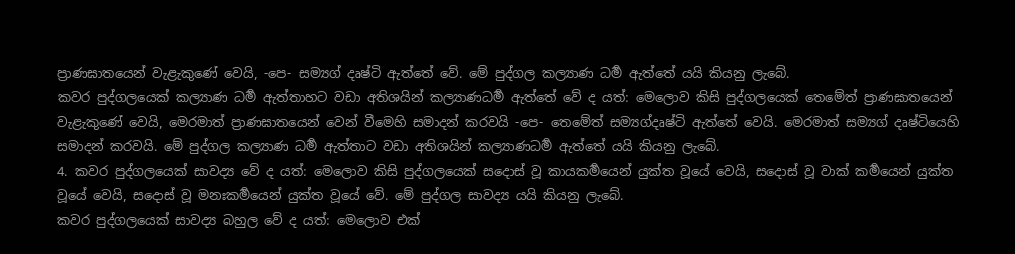ප්‍රාණඝාතයෙන් වැළැකුණේ වෙයි, -පෙ- සම්‍යග් දෘෂ්ටි ඇත්තේ වේ. මේ පුද්ගල කල්‍යාණ ධර්‍ම ඇත්තේ යයි කියනු ලැබේ.
කවර පුද්ගලයෙක් කල්‍යාණ ධර්‍ම ඇත්තාහට වඩා අතිශයින් කල්‍යාණධර්‍ම ඇත්තේ වේ ද යත්: මෙලොව කිසි පුද්ගලයෙක් තෙමේත් ප්‍රාණඝාතයෙන් වැළැකුණේ වෙයි, මෙරමාත් ප්‍රාණඝාතයෙන් වෙන් වීමෙහි සමාදන් කරවයි -පෙ- තෙමේත් සම්‍යග්දෘෂ්ටි ඇත්තේ වෙයි. මෙරමාත් සම්‍යග් දෘෂ්ටියෙහි සමාදන් කරවයි. මේ පුද්ගල කල්‍යාණ ධර්‍ම ඇත්තාට වඩා අතිශයින් කල්‍යාණධර්‍ම ඇත්තේ යයි කියනු ලැබේ.
4. කවර පුද්ගලයෙක් සාවද්‍ය වේ ද යත්: මෙලොව කිසි පුද්ගලයෙක් සදොස් වූ කායකර්‍මයෙන් යුක්ත වූයේ වෙයි, සදොස් වූ වාක් කර්‍මයෙන් යුක්ත වූයේ වෙයි, සදොස් වූ මනඃකර්‍මයෙන් යුක්ත වූයේ වේ. මේ පුද්ගල සාවද්‍ය යයි කියනු ලැබේ.
කවර පුද්ගලයෙක් සාවද්‍ය බහුල වේ ද යත්: මෙලොව එක්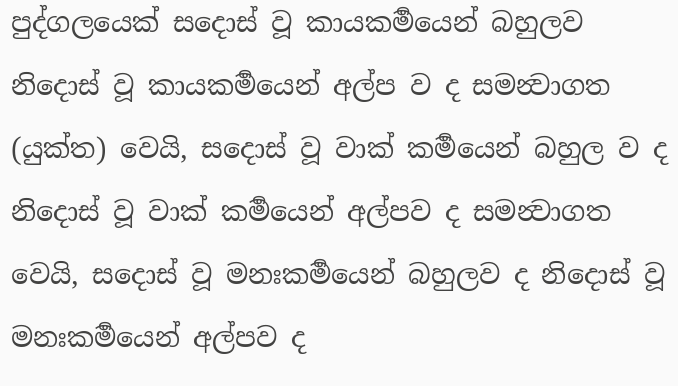පුද්ගලයෙක් සදොස් වූ කායකර්‍මයෙන් බහුලව නිදොස් වූ කායකර්‍මයෙන් අල්ප ව ද සමන්‍වාගත (යුක්ත) වෙයි, සදොස් වූ වාක් කර්‍මයෙන් බහුල ව ද නිදොස් වූ වාක් කර්‍මයෙන් අල්පව ද සමන්‍වාගත වෙයි, සදොස් වූ මනඃකර්‍මයෙන් බහුලව ද නිදොස් වූ මනඃකර්‍මයෙන් අල්පව ද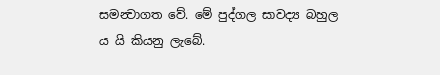සමන්‍වාගත වේ. මේ පුද්ගල සාවද්‍ය බහුල ය යි කියනු ලැබේ.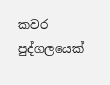කවර පුද්ගලයෙක්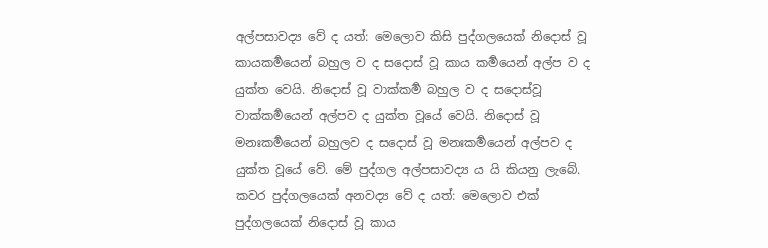අල්පසාවද්‍ය වේ ද යත්: මෙලොව කිසි පුද්ගලයෙක් නිදොස් වූ කායකර්‍මයෙන් බහුල ව ද සදොස් වූ කාය කර්‍මයෙන් අල්ප ව ද යුක්ත වෙයි. නිදොස් වූ වාක්කර්‍ම බහුල ව ද සදොස්වූ වාක්කර්‍මයෙන් අල්පව ද යුක්ත වූයේ වෙයි. නිදොස් වූ මනඃකර්‍මයෙන් බහුලව ද සදොස් වූ මනඃකර්‍මයෙන් අල්පව ද යුක්ත වූයේ වේ. මේ පුද්ගල අල්පසාවද්‍ය ය යි කියනු ලැබේ.
කවර පුද්ගලයෙක් අනවද්‍ය වේ ද යත්: මෙලොව එක් පුද්ගලයෙක් නිදොස් වූ කාය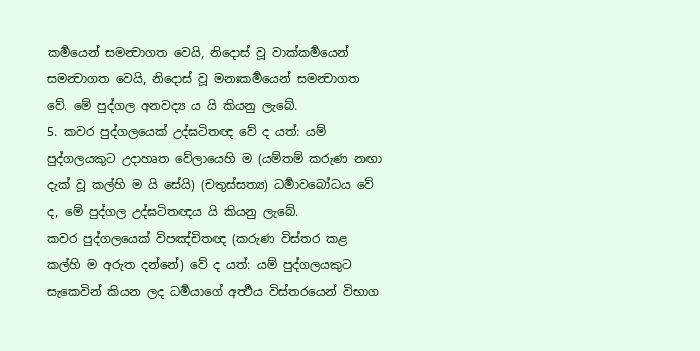කර්‍මයෙන් සමන්‍වාගත වෙයි, නිදොස් වූ වාක්කර්‍මයෙන් සමන්‍වාගත වෙයි, නිදොස් වූ මනඃකර්‍මයෙන් සමන්‍වාගත වේ. මේ පුද්ගල අනවද්‍ය ය යි කියනු ලැබේ.
5. කවර පුද්ගලයෙක් උද්ඝටිතඥ වේ ද යත්: යම් පුද්ගලයකුට උදාහෘත වේලායෙහි ම (යම්තම් කරුණ නඟා දැක් වූ කල්හි ම යි සේයි) (චතුස්සත්‍ය) ධර්‍මාවබෝධය වේ ද, මේ පුද්ගල උද්ඝටිතඥය යි කියනු ලැබේ.
කවර පුද්ගලයෙක් විපඤ්චිතඥ (කරුණ විස්තර කළ කල්හි ම අරුත දන්නේ) වේ ද යත්: යම් පුද්ගලයකුට සැකෙවින් කියන ලද ධර්‍මයාගේ අර්‍ත්‍ථය විස්තරයෙන් විභාග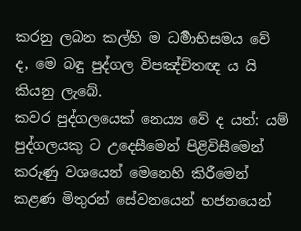කරනු ලබන කල්හි ම ධර්‍මාභිසමය වේ ද, මෙ බඳු පුද්ගල විපඤ්චිතඥ ය යි කියනු ලැබේ.
කවර පුද්ගලයෙක් නෙය්‍ය වේ ද යත්: යම් පුද්ගලයකු ට උදෙසීමෙන් පිළිවිසීමෙන් කරුණු වශයෙන් මෙනෙහි කිරීමෙන් කළණ මිතුරන් සේවනයෙන් භජනයෙන්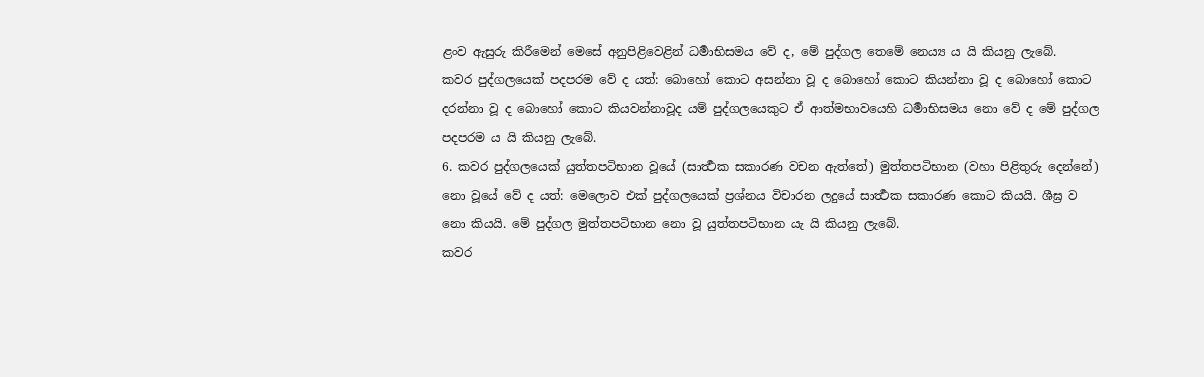ළංව ඇසුරු කිරීමෙන් මෙසේ අනුපිළිවෙළින් ධර්‍මාභිසමය වේ ද, මේ පුද්ගල තෙමේ නෙය්‍ය ය යි කියනු ලැබේ.
කවර පුද්ගලයෙක් පදපරම වේ ද යත්: බොහෝ කොට අසන්නා වූ ද බොහෝ කොට කියන්නා වූ ද බොහෝ කොට දරන්නා වූ ද බොහෝ කොට කියවන්නාවූද යම් පුද්ගලයෙකුට ඒ ආත්මභාවයෙහි ධර්‍මාභිසමය නො වේ ද මේ පුද්ගල පදපරම ය යි කියනු ලැබේ.
6. කවර පුද්ගලයෙක් යුත්තපටිභාන වූයේ (සාර්‍ත්‍ථක සකාරණ වචන ඇත්තේ) මුත්තපටිභාන (වහා පිළිතුරු දෙන්නේ) නො වූයේ වේ ද යත්: මෙලොව එක් පුද්ගලයෙක් ප්‍රශ්නය විචාරන ලදුයේ සාර්‍ත්‍ථක සකාරණ කොට කියයි. ශීඝ්‍ර ව නො කියයි. මේ පුද්ගල මුත්තපටිභාන නො වූ යුත්තපටිභාන යැ යි කියනු ලැබේ.
කවර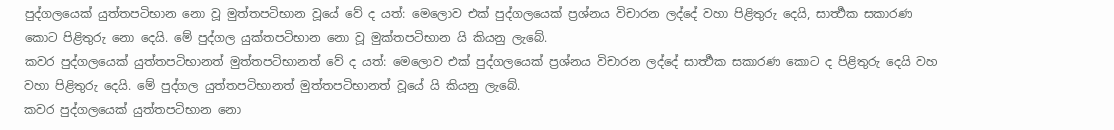පුද්ගලයෙක් යුත්තපටිභාන නො වූ මුත්තපටිභාන වූයේ වේ ද යත්: මෙලොව එක් පුද්ගලයෙක් ප්‍රශ්නය විචාරන ලද්දේ වහා පිළිතුරු දෙයි, සාර්‍ත්‍ථක සකාරණ කොට පිළිතුරු නො දෙයි. මේ පුද්ගල යුක්තපටිභාන නො වූ මුක්තපටිභාන යි කියනු ලැබේ.
කවර පුද්ගලයෙක් යුත්තපටිභානත් මුත්තපටිභානත් වේ ද යත්: මෙලොව එක් පුද්ගලයෙක් ප්‍රශ්නය විචාරන ලද්දේ සාර්‍ත්‍ථක සකාරණ කොට ද පිළිතුරු දෙයි වහ වහා පිළිතුරු දෙයි. මේ පුද්ගල යුත්තපටිභානත් මුත්තපටිභානත් වූයේ යි කියනු ලැබේ.
කවර පුද්ගලයෙක් යුත්තපටිභාන නො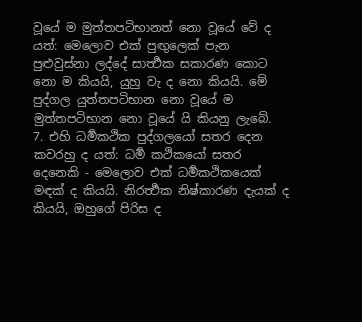වූයේ ම මුත්තපටිභානත් නො වූයේ වේ ද යත්: මෙලොව එක් පුඟුලෙක් පැන පුළුවුස්නා ලද්දේ සාර්‍ත්‍ථක සකාරණ කොට නො ම කියයි, යුහු වැ ද නො කියයි. මේ පුද්ගල යුත්තපටිභාන නො වූයේ ම මුත්තපටිභාන නො වූයේ යි කියනු ලැබේ.
7. එහි ධර්‍මකථික පුද්ගලයෝ සතර දෙන කවරහු ද යත්: ධර්‍ම කථිකයෝ සතර දෙනෙකි - මෙලොව එක් ධර්‍මකථිකයෙක් මඳක් ද කියයි. නිරර්‍ත්‍ථක නිෂ්කාරණ දැයක් ද කියයි, ඔහුගේ පිරිස ද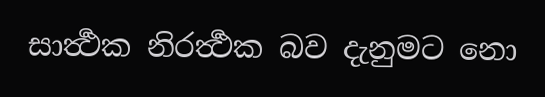සාර්‍ත්‍ථක නිරර්‍ත්‍ථක බව දැනුමට නො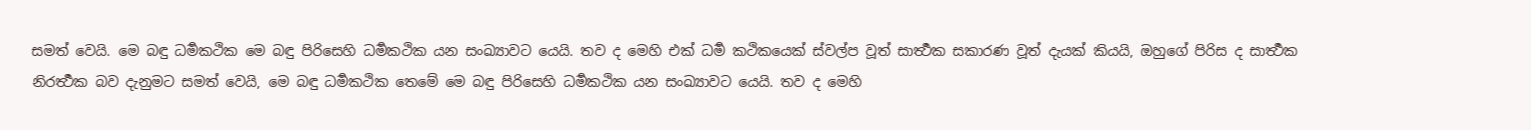සමත් වෙයි. මෙ බඳු ධර්‍මකථික මෙ බඳු පිරිසෙහි ධර්‍මකථික යන සංඛ්‍යාවට යෙයි. තව ද මෙහි එක් ධර්‍ම කථිකයෙක් ස්වල්ප වූත් සාර්‍ත්‍ථක සකාරණ වූත් දැයක් කියයි, ඔහුගේ පිරිස ද සාර්‍ත්‍ථක නිරර්‍ත්‍ථක බව දැනුමට සමත් වෙයි, මෙ බඳු ධර්‍මකථික තෙමේ මෙ බඳු පිරිසෙහි ධර්‍මකථික යන සංඛ්‍යාවට යෙයි. තව ද මෙහි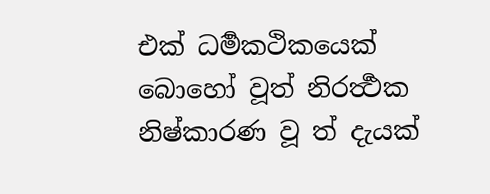එක් ධර්‍මකථිකයෙක් බොහෝ වූත් නිරර්‍ත්‍ථක නිෂ්කාරණ වූ ත් දැයක්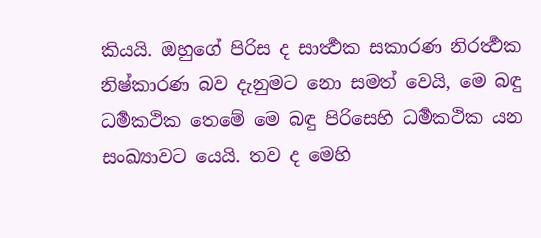කියයි. ඔහුගේ පිරිස ද සාර්‍ත්‍ථක සකාරණ නිරර්‍ත්‍ථක නිෂ්කාරණ බව දැනුමට නො සමත් වෙයි, මෙ බඳු ධර්‍මකථික තෙමේ මෙ බඳු පිරිසෙහි ධර්‍මකථික යන සංඛ්‍යාවට යෙයි. තව ද මෙහි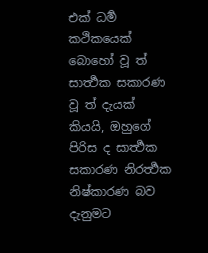එක් ධර්‍ම කථිකයෙක් බොහෝ වූ ත් සාර්‍ත්‍ථක සකාරණ වූ ත් දැයක් කියයි, ඔහුගේ පිරිස ද සාර්‍ත්‍ථක සකාරණ නිරර්‍ත්‍ථක නිෂ්කාරණ බව දැනුමට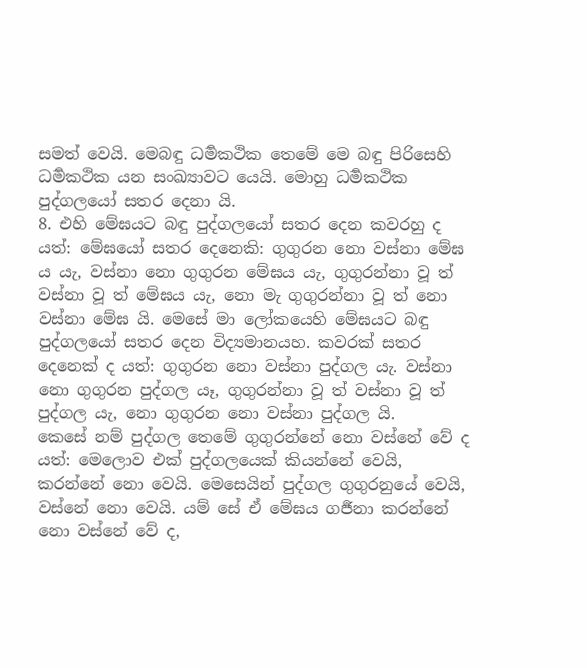සමත් වෙයි. මෙබඳු ධර්‍මකථික තෙමේ මෙ බඳු පිරිසෙහි ධර්‍මකථික යන සංඛ්‍යාවට යෙයි. මොහු ධර්‍මකථික පුද්ගලයෝ සතර දෙනා යි.
8. එහි මේඝයට බඳු පුද්ගලයෝ සතර දෙන කවරහු ද යත්: මේඝයෝ සතර දෙනෙකි: ගුගුරන නො වස්නා මේඝ ය යැ, වස්නා නො ගුගුරන මේඝය යැ, ගුගුරන්නා වූ ත් වස්නා වූ ත් මේඝය යැ, නො මැ ගුගුරන්නා වූ ත් නො වස්නා මේඝ යි. මෙසේ මා ලෝකයෙහි මේඝයට බඳු පුද්ගලයෝ සතර දෙන විද්‍යමානයහ. කවරක් සතර දෙනෙක් ද යත්: ගුගුරන නො වස්නා පුද්ගල යැ. වස්නා නො ගුගුරන පුද්ගල යෑ, ගුගුරන්නා වූ ත් වස්නා වූ ත් පුද්ගල යැ, නො ගුගුරන නො වස්නා පුද්ගල යි.
කෙසේ නම් පුද්ගල තෙමේ ගුගුරන්නේ නො වස්නේ වේ ද යත්: මෙලොව එක් පුද්ගලයෙක් කියන්නේ වෙයි, කරන්නේ නො වෙයි. මෙසෙයින් පුද්ගල ගුගුරනුයේ වෙයි, වස්නේ නො වෙයි. යම් සේ ඒ මේඝය ගර්‍ජනා කරන්නේ නො වස්නේ වේ ද,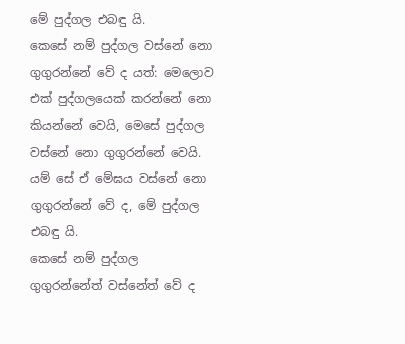මේ පුද්ගල එබඳු යි.
කෙසේ නම් පුද්ගල වස්නේ නො ගුගුරන්නේ වේ ද යත්: මෙලොව එක් පුද්ගලයෙක් කරන්නේ නො කියන්නේ වෙයි, මෙසේ පුද්ගල වස්නේ නො ගුගුරන්නේ වෙයි. යම් සේ ඒ මේඝය වස්නේ නො ගුගුරන්නේ වේ ද, මේ පුද්ගල එබඳු යි.
කෙසේ නම් පුද්ගල ගුගුරන්නේත් වස්නේත් වේ ද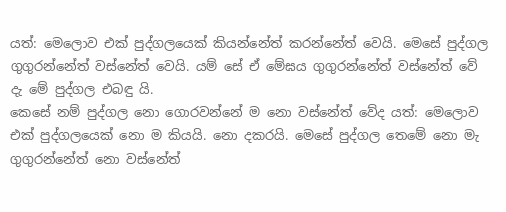යත්: මෙලොව එක් පුද්ගලයෙක් කියන්නේත් කරන්නේත් වෙයි. මෙසේ පුද්ගල ගුගුරන්නේත් වස්නේත් වෙයි. යම් සේ ඒ මේඝය ගුගුරන්නේත් වස්නේත් වේ දැ මේ පුද්ගල එබඳු යි.
කෙසේ නම් පුද්ගල නො ගොරවන්නේ ම නො වස්නේත් වේද යත්: මෙලොව එක් පුද්ගලයෙක් නො ම කියයි. නො දකරයි. මෙසේ පුද්ගල තෙමේ නො මැ ගුගුරන්නේත් නො වස්නේත්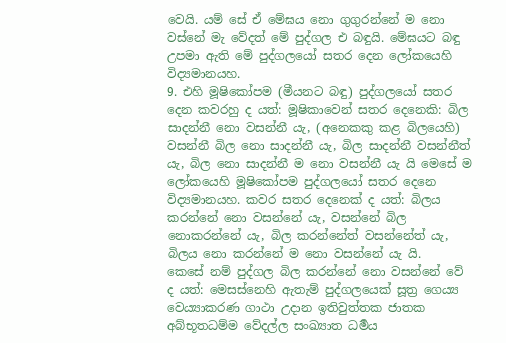වෙයි. යම් සේ ඒ මේඝය නො ගුගුරන්නේ ම නො වස්නේ මැ වේදත් මේ පුද්ගල එ බඳුයි. මේඝයට බඳු උපමා ඇති මේ පුද්ගලයෝ සතර දෙන ලෝකයෙහි විද්‍යමානයහ.
9. එහි මූෂිකෝපම (මීයනට බඳු) පුද්ගලයෝ සතර දෙන කවරහු ද යත්: මූෂිකාවෙන් සතර දෙනෙකි: බිල සාදන්නී නො වසන්නී යැ, (අනෙකකු කළ බිලයෙහි) වසන්නී බිල නො සාදන්නී යැ, බිල සාදන්නී වසන්නීත් යැ, බිල නො සාදන්නී ම නො වසන්නී යැ යි මෙසේ ම ලෝකයෙහි මූෂිකෝපම පුද්ගලයෝ සතර දෙනෙ විද්‍යමානයහ. කවර සතර දෙනෙක් ද යත්: බිලය කරන්නේ නො වසන්නේ යැ, වසන්නේ බිල නොකරන්නේ යැ, බිල කරන්නේත් වසන්නේත් යැ, බිලය නො කරන්නේ ම නො වසන්නේ යැ යි.
කෙසේ නම් පුද්ගල බිල කරන්නේ නො වසන්නේ වේ ද යත්: මෙසස්නෙහි ඇතැම් පුද්ගලයෙක් සූත්‍ර ගෙය්‍ය වෙය්‍යාකරණ ගාථා උදාන ඉතිවුත්තක ජාතක අබ්භූතධම්ම වේදල්ල සංඛ්‍යාත ධර්‍මය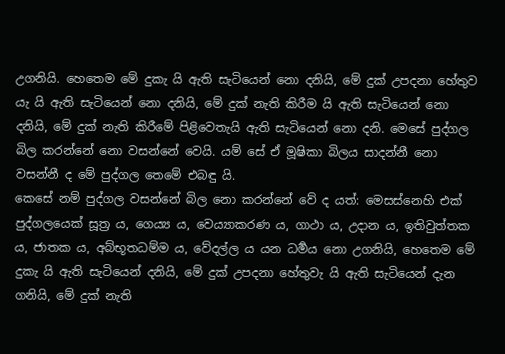උගනියි. හෙතෙම මේ දුකැ යි ඇති සැටියෙන් නො දනියි, මේ දුක් උපදනා හේතුව යැ යි ඇති සැටියෙන් නො දනියි, මේ දුක් නැති කිරීම යි ඇති සැටියෙන් නො දනියි, මේ දුක් නැති කිරීමේ පිළිවෙතැයි ඇති සැටියෙන් නො දනි. මෙසේ පුද්ගල බිල කරන්නේ නො වසන්නේ වෙයි. යම් සේ ඒ මූෂිකා බිලය සාදන්නී නො වසන්නී ද මේ පුද්ගල තෙමේ එබඳු යි.
කෙසේ නම් පුද්ගල වසන්නේ බිල නො කරන්නේ වේ ද යත්: මෙසස්නෙහි එක් පුද්ගලයෙක් සූත්‍ර ය, ගෙය්‍ය ය, වෙය්‍යාකරණ ය, ගාථා ය, උදාන ය, ඉතිවුත්තක ය, ජාතක ය, අබ්භූතධම්ම ය, වේදල්ල ය යන ධර්‍මය නො උගනියි, හෙතෙම මේ දුකැ යි ඇති සැටියෙන් දනියි, මේ දුක් උපදනා හේතුවැ යි ඇති සැටියෙන් දැන ගනියි, මේ දුක් නැති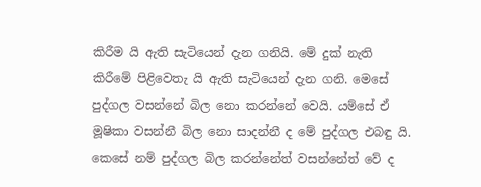කිරීම යි ඇති සැටියෙන් දැන ගනියි. මේ දුක් නැති කිරීමේ පිළිවෙතැ යි ඇති සැටියෙන් දැන ගනි. මෙසේ පුද්ගල වසන්නේ බිල නො කරන්නේ වෙයි. යම්සේ ඒ මූෂිකා වසන්නී බිල නො සාදන්නී ද මේ පුද්ගල එබඳු යි.
කෙසේ නම් පුද්ගල බිල කරන්නේත් වසන්නේත් වේ ද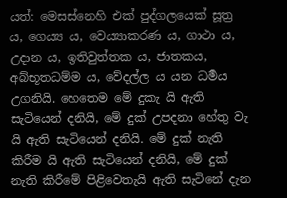යත්: මෙසස්නෙහි එක් පුද්ගලයෙක් සූත්‍ර ය, ගෙය්‍ය ය, වෙය්‍යාකරණ ය, ගාථා ය, උදාන ය, ඉතිවුත්තක ය, ජාතකය, අබ්භූතධම්ම ය, වේදල්ල ය යන ධර්‍මය උගනියි. හෙතෙම මේ දුකැ යි ඇති සැටියෙන් දනියි, මේ දුක් උපදනා හේතු වැ යි ඇති සැටියෙන් දනියි. මේ දුක් නැති කිරීම යි ඇති සැටියෙන් දනියි, මේ දුක් නැති කිරීමේ පිළිවෙතැයි ඇති සැටිනේ දැන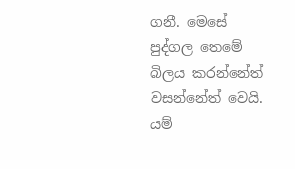ගනී. මෙසේ පුද්ගල තෙමේ බිලය කරන්නේත් වසන්නේත් වෙයි. යම්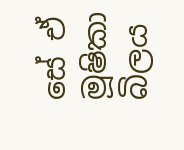සේ ඒ මූෂිකා බිලය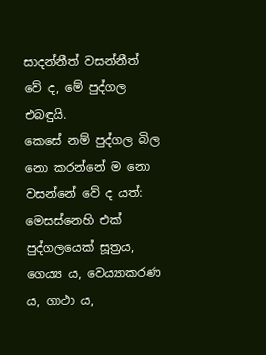සාදන්නීත් වසන්නීත් වේ ද, මේ පුද්ගල එබඳුයි.
කෙසේ නම් පුද්ගල බිල නො කරන්නේ ම නො වසන්නේ වේ ද යත්: මෙසස්නෙහි එක් පුද්ගලයෙක් සූත්‍රය, ගෙය්‍ය ය, වෙය්‍යාකරණ ය, ගාථා ය,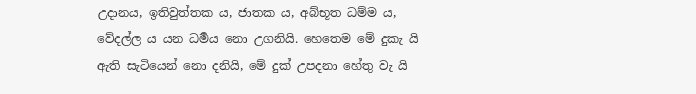උදානය, ඉතිවුත්තක ය, ජාතක ය, අබ්භූත ධම්ම ය, වේදල්ල ය යන ධර්‍මය නො උගනියි. හෙතෙම මේ දුකැ යි ඇති සැටියෙන් නො දනියි, මේ දුක් උපදනා හේතු වැ යි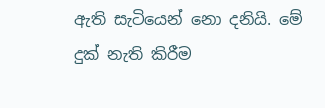ඇති සැටියෙන් නො දනියි. මේ දුක් නැති කිරීම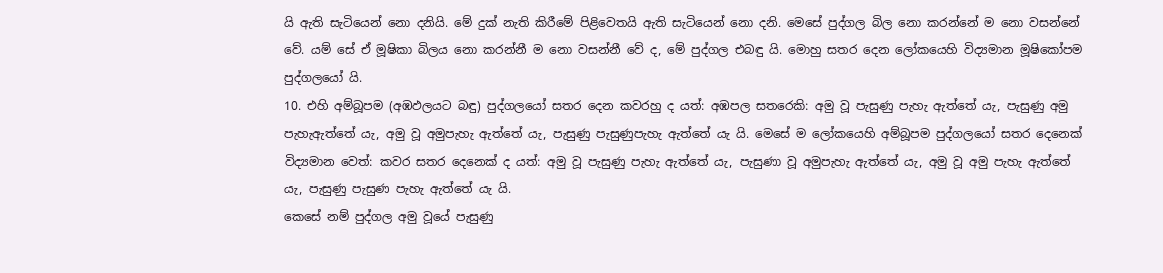යි ඇති සැටියෙන් නො දනියි. මේ දුක් නැති කිරීමේ පිළිවෙතයි ඇති සැටියෙන් නො දනි. මෙසේ පුද්ගල බිල නො කරන්නේ ම නො වසන්නේ වේ. යම් සේ ඒ මූෂිකා බිලය නො කරන්නී ම නො වසන්නී වේ ද, මේ පුද්ගල එබඳු යි. මොහු සතර දෙන ලෝකයෙහි විද්‍යමාන මූෂිකෝපම පුද්ගලයෝ යි.
10. එහි අම්බූපම (අඹඵලයට බඳු) පුද්ගලයෝ සතර දෙන කවරහු ද යත්: අඹපල සතරෙකි: අමු වූ පැසුණු පැහැ ඇත්තේ යැ, පැසුණු අමු පැහැඇත්තේ යැ, අමු වූ අමුපැහැ ඇත්තේ යැ, පැසුණු පැසුණුපැහැ ඇත්තේ යැ යි. මෙසේ ම ලෝකයෙහි අම්බූපම පුද්ගලයෝ සතර දෙනෙක් විද්‍යමාන වෙත්: කවර සතර දෙනෙක් ද යත්: අමු වූ පැසුණු පැහැ ඇත්තේ යැ, පැසුණා වූ අමුපැහැ ඇත්තේ යැ, අමු වූ අමු පැහැ ඇත්තේ යැ, පැසුණු පැසුණ පැහැ ඇත්තේ යැ යි.
කෙසේ නම් පුද්ගල අමු වූයේ පැසුණු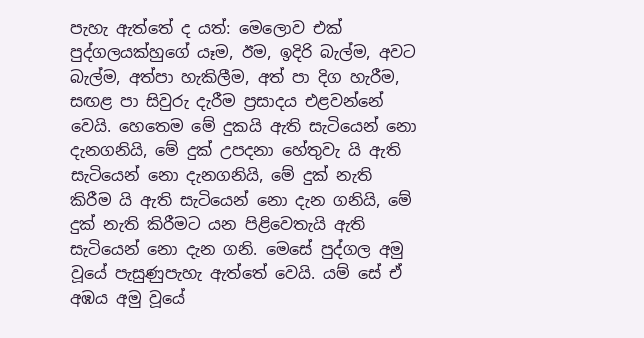පැහැ ඇත්තේ ද යත්: මෙලොව එක් පුද්ගලයක්හුගේ යෑම, ඊම, ඉදිරි බැල්ම, අවට බැල්ම, අත්පා හැකිලීම, අත් පා දිග හැරීම, සඟළ පා සිවුරු දැරීම ප්‍රසාදය එළවන්නේ වෙයි. හෙතෙම මේ දුකයි ඇති සැටියෙන් නො දැනගනියි, මේ දුක් උපදනා හේතුවැ යි ඇති සැටියෙන් නො දැනගනියි, මේ දුක් නැති කිරීම යි ඇති සැටියෙන් නො දැන ගනියි, මේ දුක් නැති කිරීමට යන පිළිවෙතැයි ඇති සැටියෙන් නො දැන ගනි. මෙසේ පුද්ගල අමු වූයේ පැසුණුපැහැ ඇත්තේ වෙයි. යම් සේ ඒ අඹය අමු වූයේ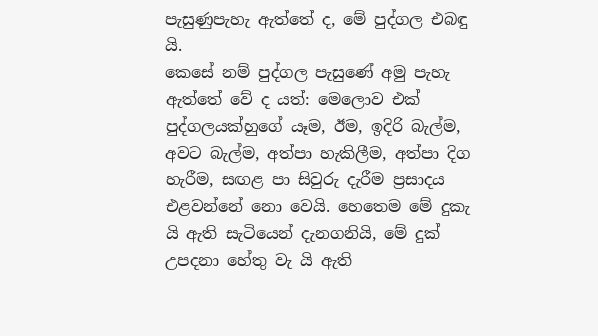පැසුණුපැහැ ඇත්තේ ද, මේ පුද්ගල එබඳු යි.
කෙසේ නම් පුද්ගල පැසුණේ අමු පැහැ ඇත්තේ වේ ද යත්: මෙලොව එක් පුද්ගලයක්හුගේ යෑම, ඊම, ඉදිරි බැල්ම, අවට බැල්ම, අත්පා හැකිලීම, අත්පා දිග හැරීම, සඟළ පා සිවුරු දැරීම ප්‍රසාදය එළවන්නේ නො වෙයි. හෙතෙම මේ දුකැ යි ඇති සැටියෙන් දැනගනියි, මේ දුක් උපදනා හේතු වැ යි ඇති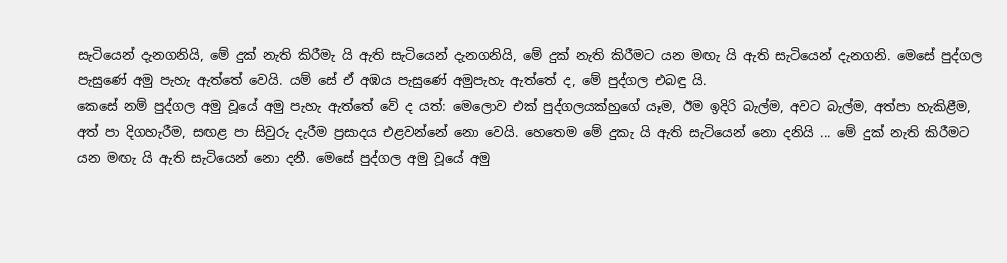සැටියෙන් දැනගනියි, මේ දුක් නැති කිරීමැ යි ඇති සැටියෙන් දැනගනියි, මේ දුක් නැති කිරීමට යන මඟැ යි ඇති සැටියෙන් දැනගනි. මෙසේ පුද්ගල පැසුණේ අමු පැහැ ඇත්තේ වෙයි. යම් සේ ඒ අඹය පැසුණේ අමුපැහැ ඇත්තේ ද, මේ පුද්ගල එබඳු යි.
කෙසේ නම් පුද්ගල අමු වූයේ අමු පැහැ ඇත්තේ වේ ද යත්: මෙලොව එක් පුද්ගලයක්හුගේ යෑම, ඊම ඉදිරි බැල්ම, අවට බැල්ම, අත්පා හැකිළීම, අත් පා දිගහැරීම, සඟළ පා සිවුරු දැරීම ප්‍රසාදය එළවන්නේ නො වෙයි. හෙතෙම මේ දුකැ යි ඇති සැටියෙන් නො දනියි ... මේ දුක් නැති කිරීමට යන මඟැ යි ඇති සැටියෙන් නො දනී. මෙසේ පුද්ගල අමු වූයේ අමු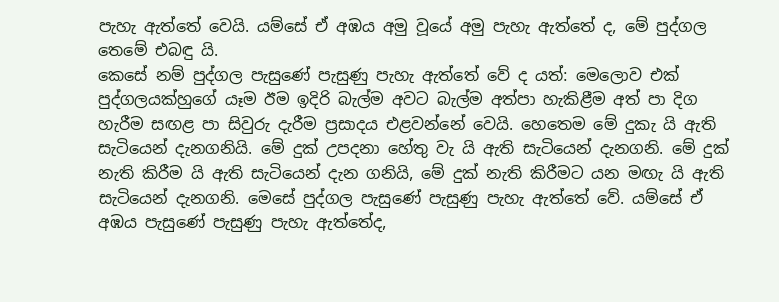පැහැ ඇත්තේ වෙයි. යම්සේ ඒ අඹය අමු වූයේ අමු පැහැ ඇත්තේ ද, මේ පුද්ගල තෙමේ එබඳු යි.
කෙසේ නම් පුද්ගල පැසුණේ පැසුණු පැහැ ඇත්තේ වේ ද යත්: මෙලොව එක් පුද්ගලයක්හුගේ යෑම ඊම ඉදිරි බැල්ම අවට බැල්ම අත්පා හැකිළීම අත් පා දිග හැරීම සඟළ පා සිවුරු දැරීම ප්‍රසාදය එළවන්නේ වෙයි. හෙතෙම මේ දුකැ යි ඇති සැටියෙන් දැනගනියි. මේ දුක් උපදනා හේතු වැ යි ඇති සැටියෙන් දැනගනි. මේ දුක් නැති කිරීම යි ඇති සැටියෙන් දැන ගනියි, මේ දුක් නැති කිරීමට යන මඟැ යි ඇති සැටියෙන් දැනගනි. මෙසේ පුද්ගල පැසුණේ පැසුණු පැහැ ඇත්තේ වේ. යම්සේ ඒ අඹය පැසුණේ පැසුණු පැහැ ඇත්තේද,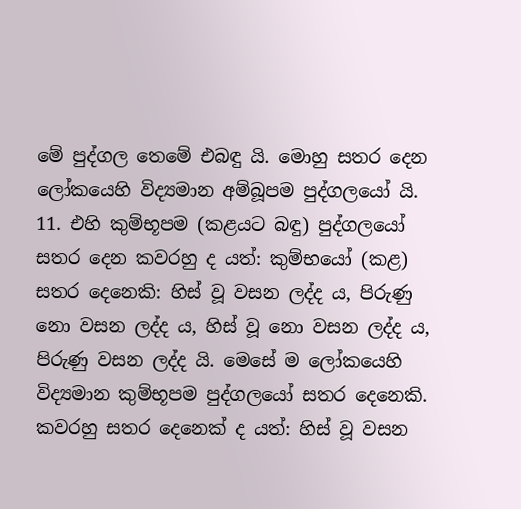මේ පුද්ගල තෙමේ එබඳු යි. මොහු සතර දෙන ලෝකයෙහි විද්‍යමාන අම්බූපම පුද්ගලයෝ යි.
11. එහි කුම්භූපම (කළයට බඳු) පුද්ගලයෝ සතර දෙන කවරහු ද යත්: කුම්භයෝ (කළ) සතර දෙනෙකි: හිස් වූ වසන ලද්ද ය, පිරුණු නො වසන ලද්ද ය, හිස් වූ නො වසන ලද්ද ය, පිරුණු වසන ලද්ද යි. මෙසේ ම ලෝකයෙහි විද්‍යමාන කුම්භූපම පුද්ගලයෝ සතර දෙනෙකි. කවරහු සතර දෙනෙක් ද යත්: හිස් වූ වසන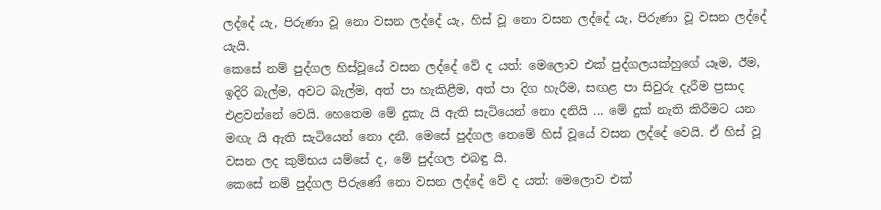ලද්දේ යැ, පිරුණා වූ නො වසන ලද්දේ යැ, හිස් වූ නො වසන ලද්දේ යැ, පිරුණා වූ වසන ලද්දේ යැයි.
කෙසේ නම් පුද්ගල හිස්වූයේ වසන ලද්දේ වේ ද යත්: මෙලොව එක් පුද්ගලයක්හුගේ යෑම, ඊම, ඉදිරි බැල්ම, අවට බැල්ම, අත් පා හැකිළීම, අත් පා දිග හැරීම, සඟළ පා සිවුරු දැරීම ප්‍රසාද එළවන්නේ වෙයි. හෙතෙම මේ දුකැ යි ඇති සැටියෙන් නො දනියි ... මේ දුක් නැති කිරීමට යන මඟැ යි ඇති සැටියෙන් නො දනී. මෙසේ පුද්ගල තෙමේ හිස් වූයේ වසන ලද්දේ වෙයි. ඒ හිස් වූ වසන ලද කුම්භය යම්සේ ද, මේ පුද්ගල එබඳු යි.
කෙසේ නම් පුද්ගල පිරුණේ නො වසන ලද්දේ වේ ද යත්: මෙලොව එක්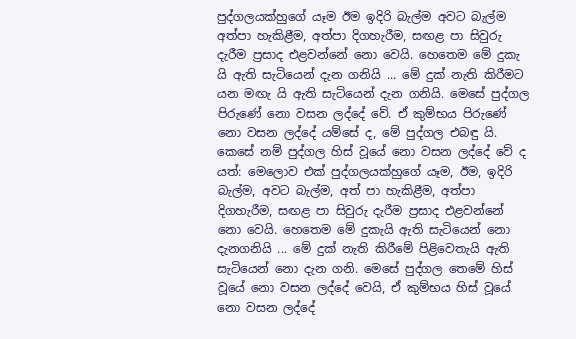පුද්ගලයක්හුගේ යෑම ඊම ඉදිරි බැල්ම අවට බැල්ම අත්පා හැකිළීම, අත්පා දිගහැරීම, සඟළ පා සිවුරු දැරීම ප්‍රසාද එළවන්නේ නො වෙයි. හෙතෙම මේ දුකැ යි ඇති සැටියෙන් දැන ගනියි ... මේ දුක් නැති කිරීමට යන මඟැ යි ඇති සැටියෙන් දැන ගනියි. මෙසේ පුද්ගල පිරුණේ නො වසන ලද්දේ වේ. ඒ කුම්භය පිරුණේ නො වසන ලද්දේ යම්සේ ද, මේ පුද්ගල එබඳු යි.
කෙසේ නම් පුද්ගල හිස් වූයේ නො වසන ලද්දේ වේ ද යත්: මෙලොව එක් පුද්ගලයක්හුගේ යෑම, ඊම, ඉදිරි බැල්ම, අවට බැල්ම, අත් පා හැකිළීම, අත්පා දිගහැරීම, සඟළ පා සිවුරු දැරීම ප්‍රසාද එළවන්නේ නො වෙයි. හෙතෙම මේ දුකැයි ඇති සැටියෙන් නො දැනගනියි ... මේ දුක් නැති කිරීමේ පිළිවෙතැයි ඇති සැටියෙන් නො දැන ගනි. මෙසේ පුද්ගල තෙමේ හිස් වූයේ නො වසන ලද්දේ වෙයි, ඒ කුම්භය හිස් වූයේ නො වසන ලද්දේ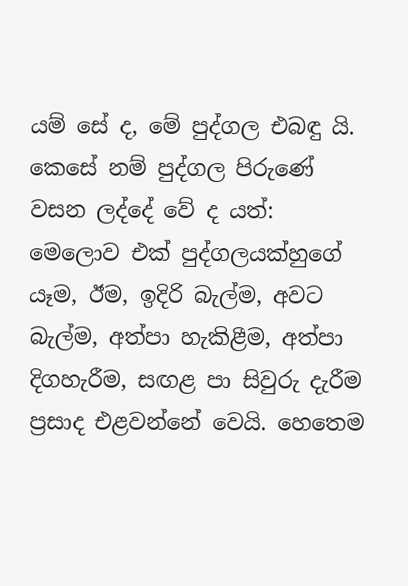යම් සේ ද, මේ පුද්ගල එබඳු යි.
කෙසේ නම් පුද්ගල පිරුණේ වසන ලද්දේ වේ ද යත්: මෙලොව එක් පුද්ගලයක්හුගේ යෑම, ඊම, ඉදිරි බැල්ම, අවට බැල්ම, අත්පා හැකිළීම, අත්පා දිගහැරීම, සඟළ පා සිවුරු දැරීම ප්‍රසාද එළවන්නේ වෙයි. හෙතෙම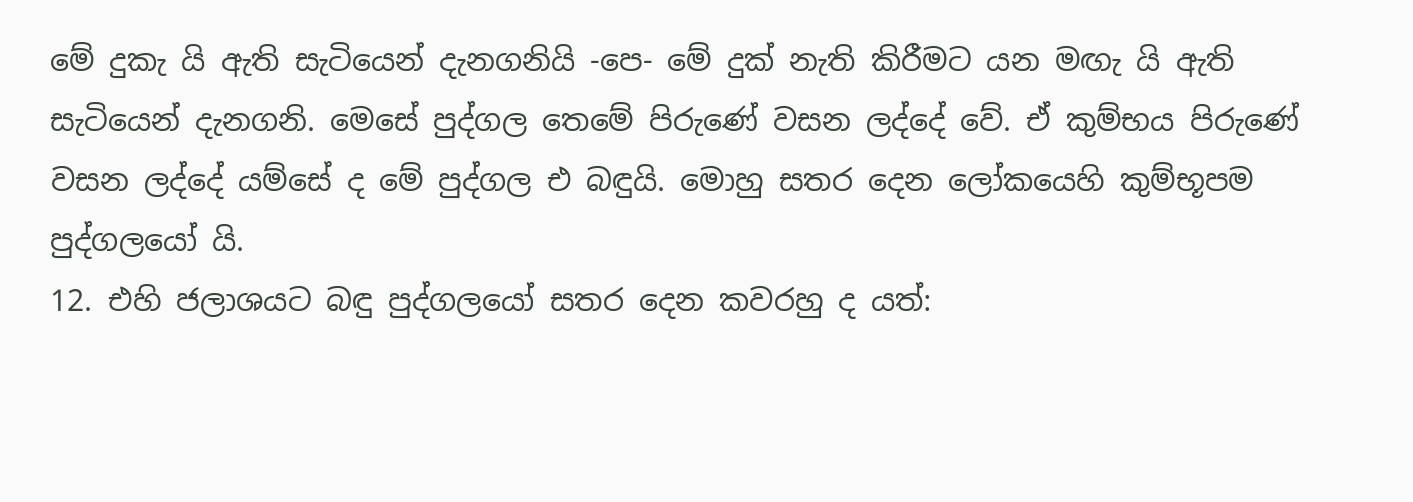මේ දුකැ යි ඇති සැටියෙන් දැනගනියි -පෙ- මේ දුක් නැති කිරීමට යන මඟැ යි ඇති සැටියෙන් දැනගනි. මෙසේ පුද්ගල තෙමේ පිරුණේ වසන ලද්දේ වේ. ඒ කුම්භය පිරුණේ වසන ලද්දේ යම්සේ ද මේ පුද්ගල එ බඳුයි. මොහු සතර දෙන ලෝකයෙහි කුම්භූපම පුද්ගලයෝ යි.
12. එහි ජලාශයට බඳු පුද්ගලයෝ සතර දෙන කවරහු ද යත්: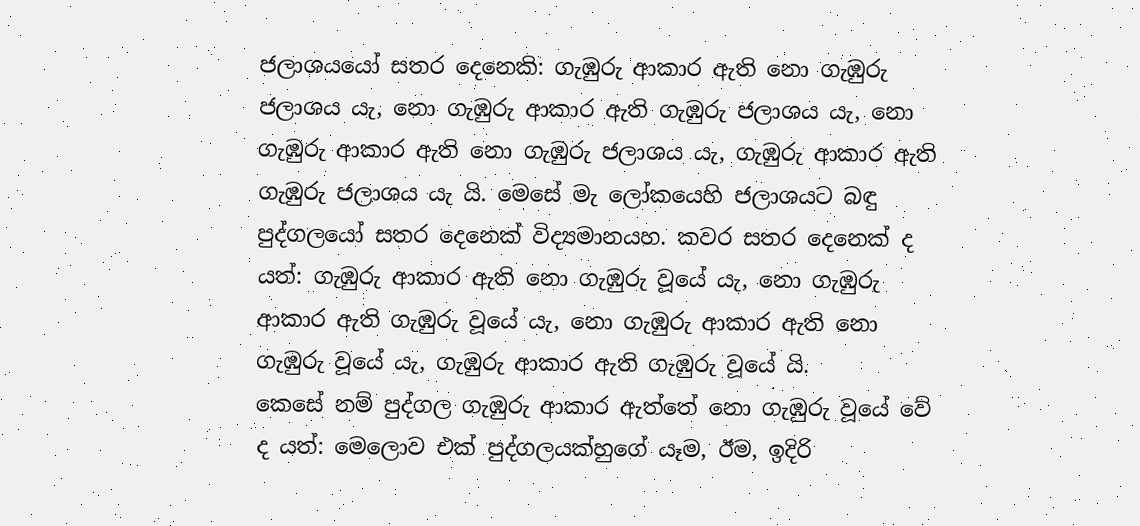ජලාශයයෝ සතර දෙනෙකි: ගැඹුරු ආකාර ඇති නො ගැඹුරු ජලාශය යැ, නො ගැඹුරු ආකාර ඇති ගැඹුරු ජලාශය යැ, නො ගැඹුරු ආකාර ඇති නො ගැඹුරු ජලාශය යැ, ගැඹුරු ආකාර ඇති ගැඹුරු ජලාශය යැ යි. මෙසේ මැ ලෝකයෙහි ජලාශයට බඳු පුද්ගලයෝ සතර දෙනෙක් විද්‍යමානයහ. කවර සතර දෙනෙක් ද යත්: ගැඹුරු ආකාර ඇති නො ගැඹුරු වූයේ යැ, නො ගැඹුරු ආකාර ඇති ගැඹුරු වූයේ යැ, නො ගැඹුරු ආකාර ඇති නො ගැඹුරු වූයේ යැ, ගැඹුරු ආකාර ඇති ගැඹුරු වූයේ යි.
කෙසේ නම් පුද්ගල ගැඹුරු ආකාර ඇත්තේ නො ගැඹුරු වූයේ වේ ද යත්: මෙලොව එක් පුද්ගලයක්හුගේ යෑම, ඊම, ඉදිරි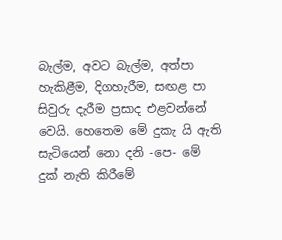බැල්ම, අවට බැල්ම, අත්පා හැකිළීම, දිගහැරීම, සඟළ පා සිවුරු දැරීම ප්‍රසාද එළවන්නේ වෙයි. හෙතෙම මේ දුකැ යි ඇති සැටියෙන් නො දනි -පෙ- මේ දුක් නැති කිරීමේ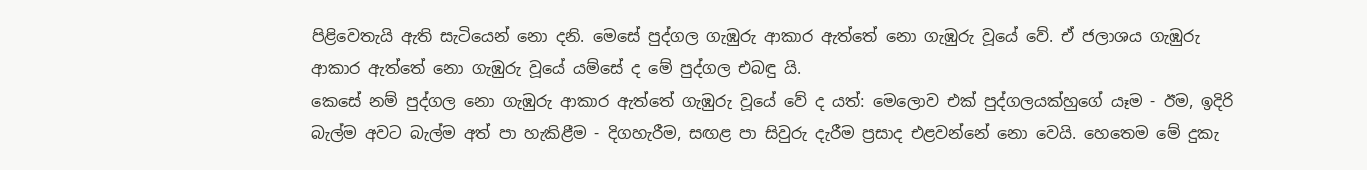පිළිවෙතැයි ඇති සැටියෙන් නො දනි. මෙසේ පුද්ගල ගැඹුරු ආකාර ඇත්තේ නො ගැඹුරු වූයේ වේ. ඒ ජලාශය ගැඹුරු ආකාර ඇත්තේ නො ගැඹුරු වූයේ යම්සේ ද මේ පුද්ගල එබඳු යි.
කෙසේ නම් පුද්ගල නො ගැඹුරු ආකාර ඇත්තේ ගැඹුරු වූයේ වේ ද යත්: මෙලොව එක් පුද්ගලයක්හුගේ යෑම - ඊම, ඉදිරි බැල්ම අවට බැල්ම අත් පා හැකිළීම - දිගහැරීම, සඟළ පා සිවුරු දැරීම ප්‍රසාද එළවන්නේ නො වෙයි. හෙතෙම මේ දුකැ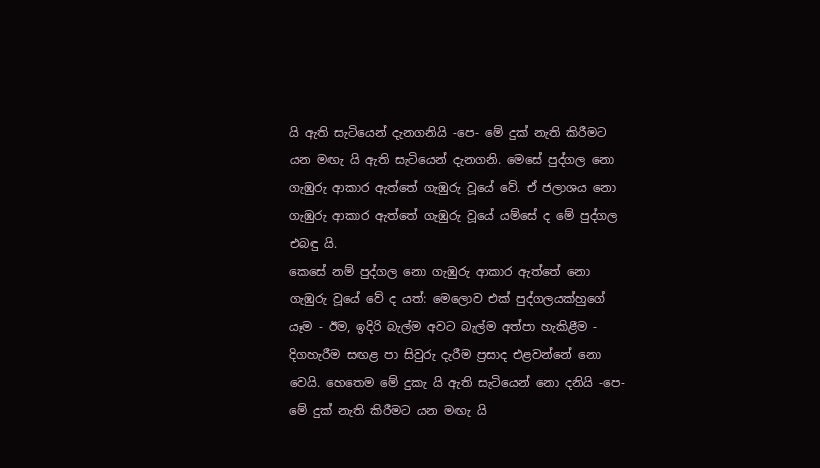යි ඇති සැටියෙන් දැනගනියි -පෙ- මේ දුක් නැති කිරීමට යන මඟැ යි ඇති සැටියෙන් දැනගනි. මෙසේ පුද්ගල නො ගැඹුරු ආකාර ඇත්තේ ගැඹුරු වූයේ වේ. ඒ ජලාශය නො ගැඹුරු ආකාර ඇත්තේ ගැඹුරු වූයේ යම්සේ ද මේ පුද්ගල එබඳු යි.
කෙසේ නම් පුද්ගල නො ගැඹුරු ආකාර ඇත්තේ නො ගැඹුරු වූයේ වේ ද යත්: මෙලොව එක් පුද්ගලයක්හුගේ යෑම - ඊම, ඉදිරි බැල්ම අවට බැල්ම අත්පා හැකිළීම - දිගහැරීම සඟළ පා සිවුරු දැරීම ප්‍රසාද එළවන්නේ නො වෙයි. හෙතෙම මේ දුකැ යි ඇති සැටියෙන් නො දනියි -පෙ- මේ දුක් නැති කිරීමට යන මඟැ යි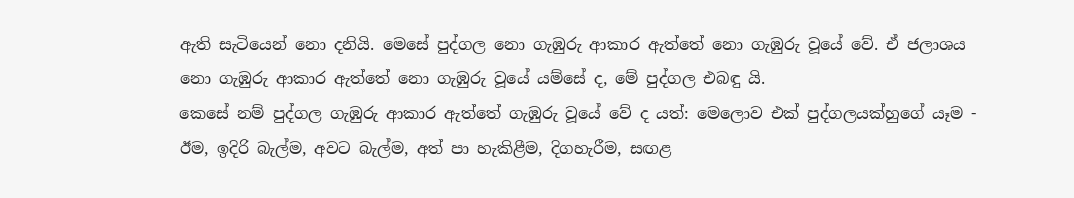ඇති සැටියෙන් නො දනියි. මෙසේ පුද්ගල නො ගැඹුරු ආකාර ඇත්තේ නො ගැඹුරු වූයේ වේ. ඒ ජලාශය නො ගැඹුරු ආකාර ඇත්තේ නො ගැඹුරු වූයේ යම්සේ ද, මේ පුද්ගල එබඳු යි.
කෙසේ නම් පුද්ගල ගැඹුරු ආකාර ඇත්තේ ගැඹුරු වූයේ වේ ද යත්: මෙලොව එක් පුද්ගලයක්හුගේ යෑම - ඊම, ඉදිරි බැල්ම, අවට බැල්ම, අත් පා හැකිළීම, දිගහැරීම, සඟළ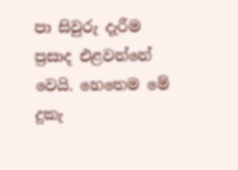පා සිවුරු දැරීම ප්‍රසාද එළවන්නේ වෙයි. හෙතෙම මේ දුකැ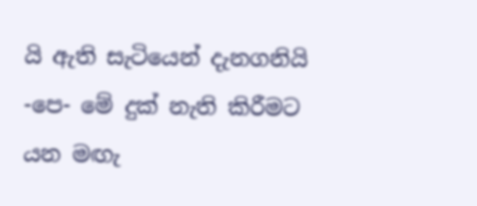යි ඇති සැටියෙන් දැනගනියි -පෙ- මේ දුක් නැති කිරීමට යන මඟැ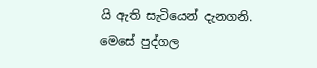යි ඇති සැටියෙන් දැනගනි. මෙසේ පුද්ගල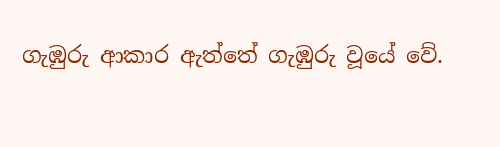ගැඹුරු ආකාර ඇත්තේ ගැඹුරු වූයේ වේ.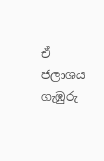ඒ ජලාශය ගැඹුරු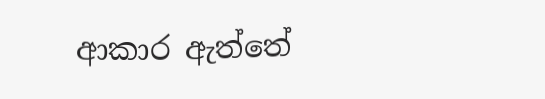ආකාර ඇත්තේ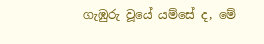ගැඹුරු වූයේ යම්සේ ද, මේ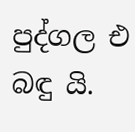පුද්ගල එ බඳු යි.